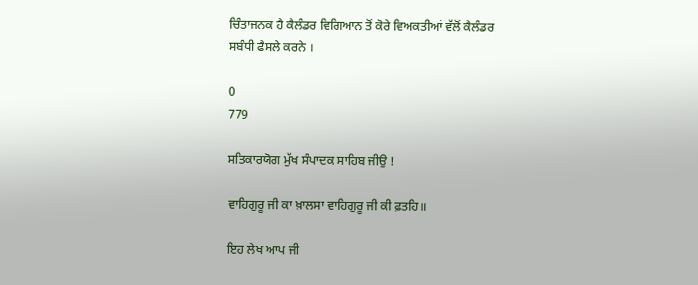ਚਿੰਤਾਜਨਕ ਹੈ ਕੈਲੰਡਰ ਵਿਗਿਆਨ ਤੋਂ ਕੋਰੇ ਵਿਅਕਤੀਆਂ ਵੱਲੋਂ ਕੈਲੰਡਰ ਸਬੰਧੀ ਫੈਸਲੇ ਕਰਨੇ ।

0
779

ਸਤਿਕਾਰਯੋਗ ਮੁੱਖ ਸੰਪਾਦਕ ਸਾਹਿਬ ਜੀਉ !

ਵਾਹਿਗੁਰੂ ਜੀ ਕਾ ਖ਼ਾਲਸਾ ਵਾਹਿਗੁਰੂ ਜੀ ਕੀ ਫ਼ਤਹਿ॥

ਇਹ ਲੇਖ ਆਪ ਜੀ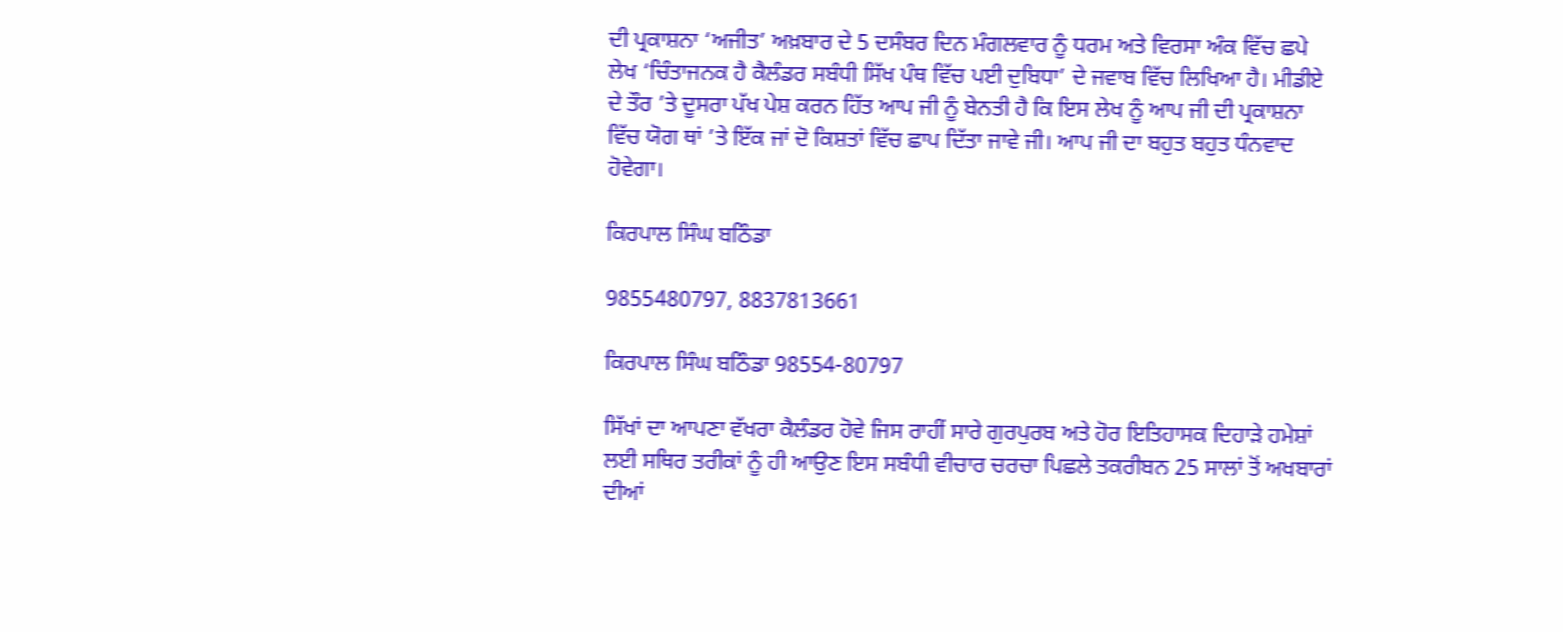ਦੀ ਪ੍ਰਕਾਸ਼ਨਾ ‘ਅਜੀਤ’ ਅਖ਼ਬਾਰ ਦੇ 5 ਦਸੰਬਰ ਦਿਨ ਮੰਗਲਵਾਰ ਨੂੰ ਧਰਮ ਅਤੇ ਵਿਰਸਾ ਅੰਕ ਵਿੱਚ ਛਪੇ ਲੇਖ ‘ਚਿੰਤਾਜਨਕ ਹੈ ਕੈਲੰਡਰ ਸਬੰਧੀ ਸਿੱਖ ਪੰਥ ਵਿੱਚ ਪਈ ਦੁਬਿਧਾ’ ਦੇ ਜਵਾਬ ਵਿੱਚ ਲਿਖਿਆ ਹੈ। ਮੀਡੀਏ ਦੇ ਤੌਰ ’ਤੇ ਦੂਸਰਾ ਪੱਖ ਪੇਸ਼ ਕਰਨ ਹਿੱਤ ਆਪ ਜੀ ਨੂੰ ਬੇਨਤੀ ਹੈ ਕਿ ਇਸ ਲੇਖ ਨੂੰ ਆਪ ਜੀ ਦੀ ਪ੍ਰਕਾਸ਼ਨਾ ਵਿੱਚ ਯੋਗ ਥਾਂ ’ਤੇ ਇੱਕ ਜਾਂ ਦੋ ਕਿਸ਼ਤਾਂ ਵਿੱਚ ਛਾਪ ਦਿੱਤਾ ਜਾਵੇ ਜੀ। ਆਪ ਜੀ ਦਾ ਬਹੁਤ ਬਹੁਤ ਧੰਨਵਾਦ ਹੋਵੇਗਾ।

ਕਿਰਪਾਲ ਸਿੰਘ ਬਠਿੰਡਾ

9855480797, 8837813661

ਕਿਰਪਾਲ ਸਿੰਘ ਬਠਿੰਡਾ 98554-80797

ਸਿੱਖਾਂ ਦਾ ਆਪਣਾ ਵੱਖਰਾ ਕੈਲੰਡਰ ਹੋਵੇ ਜਿਸ ਰਾਹੀਂ ਸਾਰੇ ਗੁਰਪੁਰਬ ਅਤੇ ਹੋਰ ਇਤਿਹਾਸਕ ਦਿਹਾੜੇ ਹਮੇਸ਼ਾਂ ਲਈ ਸਥਿਰ ਤਰੀਕਾਂ ਨੂੰ ਹੀ ਆਉਣ ਇਸ ਸਬੰਧੀ ਵੀਚਾਰ ਚਰਚਾ ਪਿਛਲੇ ਤਕਰੀਬਨ 25 ਸਾਲਾਂ ਤੋਂ ਅਖਬਾਰਾਂ ਦੀਆਂ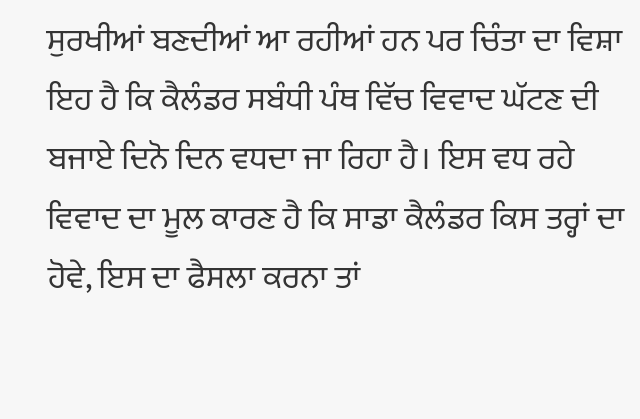ਸੁਰਖੀਆਂ ਬਣਦੀਆਂ ਆ ਰਹੀਆਂ ਹਨ ਪਰ ਚਿੰਤਾ ਦਾ ਵਿਸ਼ਾ ਇਹ ਹੈ ਕਿ ਕੈਲੰਡਰ ਸਬੰਧੀ ਪੰਥ ਵਿੱਚ ਵਿਵਾਦ ਘੱਟਣ ਦੀ ਬਜਾਏ ਦਿਨੋ ਦਿਨ ਵਧਦਾ ਜਾ ਰਿਹਾ ਹੈ। ਇਸ ਵਧ ਰਹੇ ਵਿਵਾਦ ਦਾ ਮੂਲ ਕਾਰਣ ਹੈ ਕਿ ਸਾਡਾ ਕੈਲੰਡਰ ਕਿਸ ਤਰ੍ਹਾਂ ਦਾ ਹੋਵੇ, ਇਸ ਦਾ ਫੈਸਲਾ ਕਰਨਾ ਤਾਂ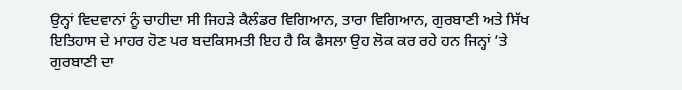ਉਨ੍ਹਾਂ ਵਿਦਵਾਨਾਂ ਨੂੰ ਚਾਹੀਦਾ ਸੀ ਜਿਹੜੇ ਕੈਲੰਡਰ ਵਿਗਿਆਨ, ਤਾਰਾ ਵਿਗਿਆਨ, ਗੁਰਬਾਣੀ ਅਤੇ ਸਿੱਖ ਇਤਿਹਾਸ ਦੇ ਮਾਹਰ ਹੋਣ ਪਰ ਬਦਕਿਸਮਤੀ ਇਹ ਹੈ ਕਿ ਫੈਸਲਾ ਉਹ ਲੋਕ ਕਰ ਰਹੇ ਹਨ ਜਿਨ੍ਹਾਂ ’ਤੇ ਗੁਰਬਾਣੀ ਦਾ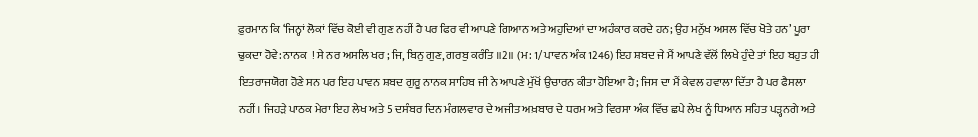ਫ਼ੁਰਮਾਨ ਕਿ ‘ਜਿਨ੍ਹਾਂ ਲੋਕਾਂ ਵਿੱਚ ਕੋਈ ਵੀ ਗੁਣ ਨਹੀਂ ਹੈ ਪਰ ਫਿਰ ਵੀ ਆਪਣੇ ਗਿਆਨ ਅਤੇ ਅਹੁਦਿਆਂ ਦਾ ਅਹੰਕਾਰ ਕਰਦੇ ਹਨ; ਉਹ ਮਨੁੱਖ ਅਸਲ ਵਿੱਚ ਖੋਤੇ ਹਨ’ ਪੂਰਾ ਢੁਕਦਾ ਹੋਵੇ: ਨਾਨਕ  ! ਸੇ ਨਰ ਅਸਲਿ ਖਰ ; ਜਿ, ਬਿਨੁ ਗੁਣ, ਗਰਬੁ ਕਰੰਤਿ ॥2॥ (ਮ: 1/ ਪਾਵਨ ਅੰਕ 1246) ਇਹ ਸ਼ਬਦ ਜੇ ਮੈਂ ਆਪਣੇ ਵੱਲੋਂ ਲਿਖੇ ਹੁੰਦੇ ਤਾਂ ਇਹ ਬਹੁਤ ਹੀ ਇਤਰਾਜਯੋਗ ਹੋਣੇ ਸਨ ਪਰ ਇਹ ਪਾਵਨ ਸ਼ਬਦ ਗੁਰੂ ਨਾਨਕ ਸਾਹਿਬ ਜੀ ਨੇ ਆਪਣੇ ਮੁੱਖੋਂ ਉਚਾਰਨ ਕੀਤਾ ਹੋਇਆ ਹੈ; ਜਿਸ ਦਾ ਮੈਂ ਕੇਵਲ ਹਵਾਲਾ ਦਿੱਤਾ ਹੈ ਪਰ ਫੈਸਲਾ ਨਹੀਂ। ਜਿਹੜੇ ਪਾਠਕ ਮੇਰਾ ਇਹ ਲੇਖ ਅਤੇ 5 ਦਸੰਬਰ ਦਿਨ ਮੰਗਲਵਾਰ ਦੇ ਅਜੀਤ ਅਖ਼ਬਾਰ ਦੇ ਧਰਮ ਅਤੇ ਵਿਰਸਾ ਅੰਕ ਵਿੱਚ ਛਪੇ ਲੇਖ ਨੂੰ ਧਿਆਨ ਸਹਿਤ ਪੜ੍ਹਨਗੇ ਅਤੇ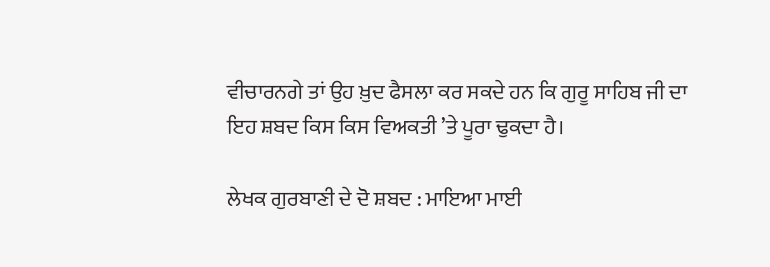ਵੀਚਾਰਨਗੇ ਤਾਂ ਉਹ ਖ਼ੁਦ ਫੈਸਲਾ ਕਰ ਸਕਦੇ ਹਨ ਕਿ ਗੁਰੂ ਸਾਹਿਬ ਜੀ ਦਾ ਇਹ ਸ਼ਬਦ ਕਿਸ ਕਿਸ ਵਿਅਕਤੀ ’ਤੇ ਪੂਰਾ ਢੁਕਦਾ ਹੈ।

ਲੇਖਕ ਗੁਰਬਾਣੀ ਦੇ ਦੋ ਸ਼ਬਦ : ਮਾਇਆ ਮਾਈ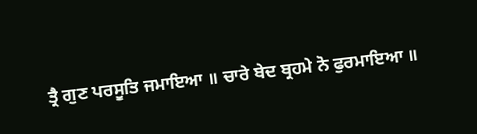ਤ੍ਰੈ ਗੁਣ ਪਰਸੂਤਿ ਜਮਾਇਆ ॥ ਚਾਰੇ ਬੇਦ ਬ੍ਰਹਮੇ ਨੋ ਫੁਰਮਾਇਆ ॥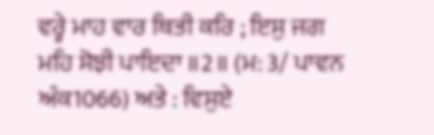ਵਰ੍ਹੇ ਮਾਹ ਵਾਰ ਥਿਤੀ ਕਰਿ ; ਇਸੁ ਜਗ ਮਹਿ ਸੋਝੀ ਪਾਇਦਾ ॥2॥ (ਮ: 3/ ਪਾਵਨ ਅੰਕ1066) ਅਤੇ : ਵਿਸੁਏ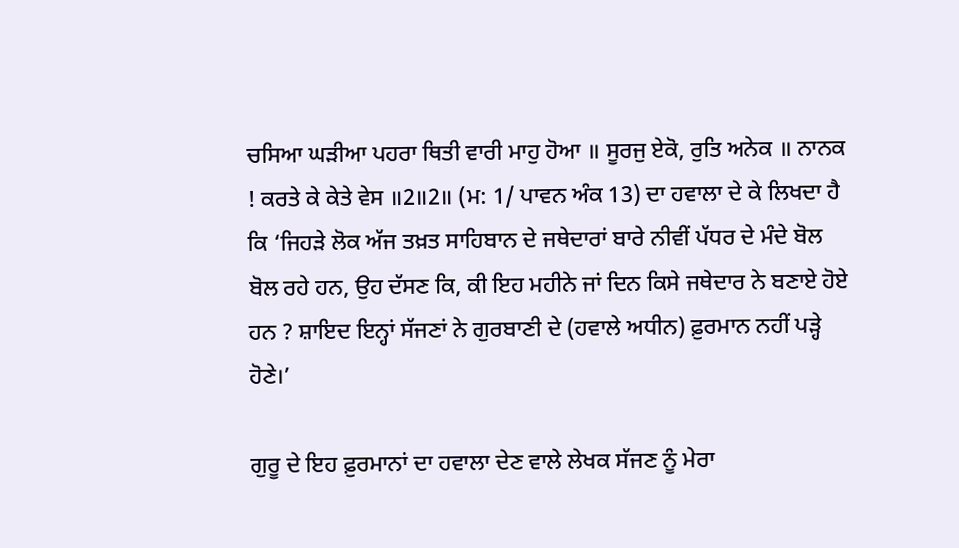ਚਸਿਆ ਘੜੀਆ ਪਹਰਾ ਥਿਤੀ ਵਾਰੀ ਮਾਹੁ ਹੋਆ ॥ ਸੂਰਜੁ ਏਕੋ, ਰੁਤਿ ਅਨੇਕ ॥ ਨਾਨਕ  ! ਕਰਤੇ ਕੇ ਕੇਤੇ ਵੇਸ ॥2॥2॥ (ਮ: 1/ ਪਾਵਨ ਅੰਕ 13) ਦਾ ਹਵਾਲਾ ਦੇ ਕੇ ਲਿਖਦਾ ਹੈ ਕਿ ‘ਜਿਹੜੇ ਲੋਕ ਅੱਜ ਤਖ਼ਤ ਸਾਹਿਬਾਨ ਦੇ ਜਥੇਦਾਰਾਂ ਬਾਰੇ ਨੀਵੀਂ ਪੱਧਰ ਦੇ ਮੰਦੇ ਬੋਲ ਬੋਲ ਰਹੇ ਹਨ, ਉਹ ਦੱਸਣ ਕਿ, ਕੀ ਇਹ ਮਹੀਨੇ ਜਾਂ ਦਿਨ ਕਿਸੇ ਜਥੇਦਾਰ ਨੇ ਬਣਾਏ ਹੋਏ ਹਨ ? ਸ਼ਾਇਦ ਇਨ੍ਹਾਂ ਸੱਜਣਾਂ ਨੇ ਗੁਰਬਾਣੀ ਦੇ (ਹਵਾਲੇ ਅਧੀਨ) ਫ਼ੁਰਮਾਨ ਨਹੀਂ ਪੜ੍ਹੇ ਹੋਣੇ।’

ਗੁਰੂ ਦੇ ਇਹ ਫ਼ੁਰਮਾਨਾਂ ਦਾ ਹਵਾਲਾ ਦੇਣ ਵਾਲੇ ਲੇਖਕ ਸੱਜਣ ਨੂੰ ਮੇਰਾ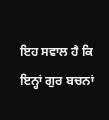ਇਹ ਸਵਾਲ ਹੈ ਕਿ ਇਨ੍ਹਾਂ ਗੁਰ ਬਚਨਾਂ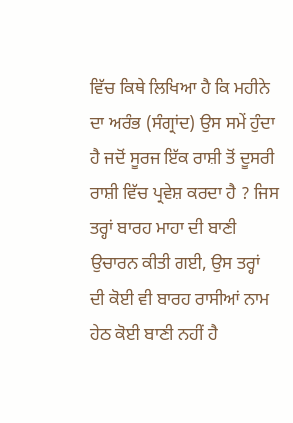ਵਿੱਚ ਕਿਥੇ ਲਿਖਿਆ ਹੈ ਕਿ ਮਹੀਨੇ ਦਾ ਅਰੰਭ (ਸੰਗ੍ਰਾਂਦ) ਉਸ ਸਮੇਂ ਹੁੰਦਾ ਹੈ ਜਦੋਂ ਸੂਰਜ ਇੱਕ ਰਾਸ਼ੀ ਤੋਂ ਦੂਸਰੀ ਰਾਸ਼ੀ ਵਿੱਚ ਪ੍ਰਵੇਸ਼ ਕਰਦਾ ਹੈ ? ਜਿਸ ਤਰ੍ਹਾਂ ਬਾਰਹ ਮਾਹਾ ਦੀ ਬਾਣੀ ਉਚਾਰਨ ਕੀਤੀ ਗਈ, ਉਸ ਤਰ੍ਹਾਂ ਦੀ ਕੋਈ ਵੀ ਬਾਰਹ ਰਾਸੀਆਂ ਨਾਮ ਹੇਠ ਕੋਈ ਬਾਣੀ ਨਹੀਂ ਹੈ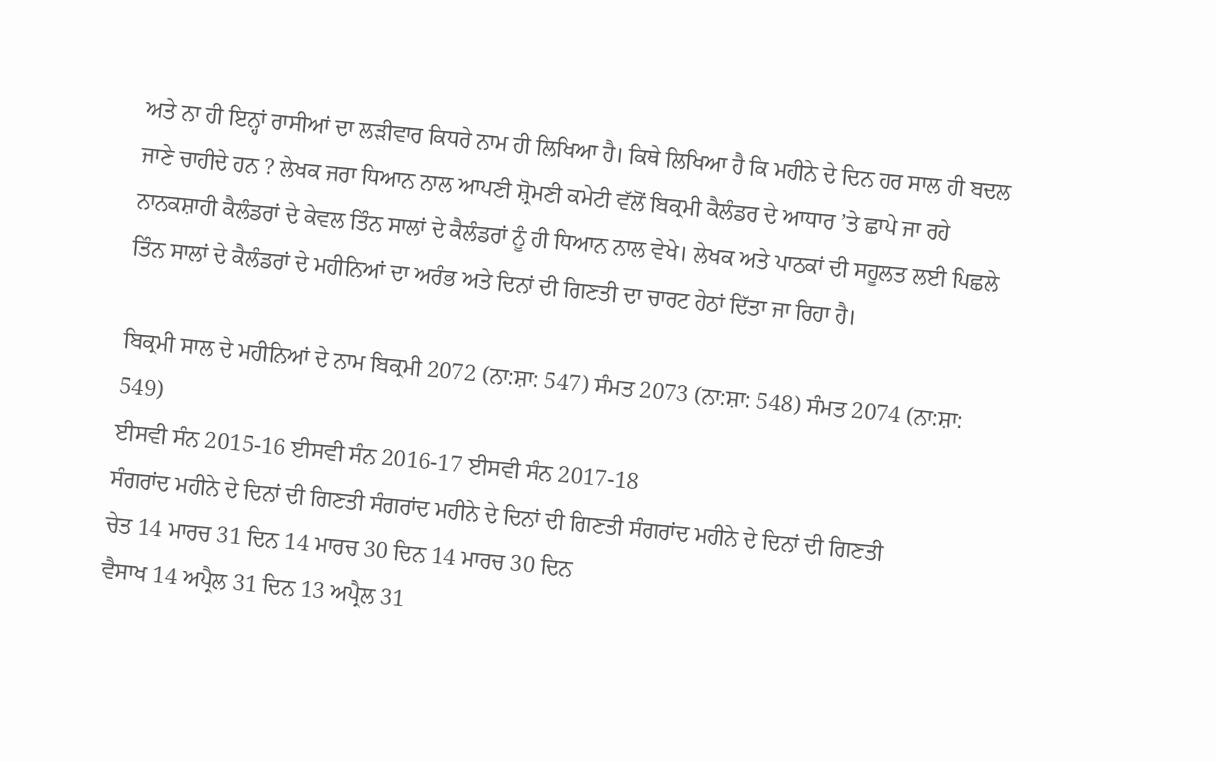ਅਤੇ ਨਾ ਹੀ ਇਨ੍ਹਾਂ ਰਾਸੀਆਂ ਦਾ ਲੜੀਵਾਰ ਕਿਧਰੇ ਨਾਮ ਹੀ ਲਿਖਿਆ ਹੈ। ਕਿਥੇ ਲਿਖਿਆ ਹੈ ਕਿ ਮਹੀਨੇ ਦੇ ਦਿਨ ਹਰ ਸਾਲ ਹੀ ਬਦਲ ਜਾਣੇ ਚਾਹੀਦੇ ਹਨ ? ਲੇਖਕ ਜਰਾ ਧਿਆਨ ਨਾਲ ਆਪਣੀ ਸ਼੍ਰੋਮਣੀ ਕਮੇਟੀ ਵੱਲੋਂ ਬਿਕ੍ਰਮੀ ਕੈਲੰਡਰ ਦੇ ਆਧਾਰ ’ਤੇ ਛਾਪੇ ਜਾ ਰਹੇ ਨਾਨਕਸ਼ਾਹੀ ਕੈਲੰਡਰਾਂ ਦੇ ਕੇਵਲ ਤਿੰਨ ਸਾਲਾਂ ਦੇ ਕੈਲੰਡਰਾਂ ਨੂੰ ਹੀ ਧਿਆਨ ਨਾਲ ਵੇਖੇ। ਲੇਖਕ ਅਤੇ ਪਾਠਕਾਂ ਦੀ ਸਹੂਲਤ ਲਈ ਪਿਛਲੇ ਤਿੰਨ ਸਾਲਾਂ ਦੇ ਕੈਲੰਡਰਾਂ ਦੇ ਮਹੀਨਿਆਂ ਦਾ ਅਰੰਭ ਅਤੇ ਦਿਨਾਂ ਦੀ ਗਿਣਤੀ ਦਾ ਚਾਰਟ ਹੇਠਾਂ ਦਿੱਤਾ ਜਾ ਰਿਹਾ ਹੈ।

ਬਿਕ੍ਰਮੀ ਸਾਲ ਦੇ ਮਹੀਨਿਆਂ ਦੇ ਨਾਮ ਬਿਕ੍ਰਮੀ 2072 (ਨਾ:ਸ਼ਾ: 547) ਸੰਮਤ 2073 (ਨਾ:ਸ਼ਾ: 548) ਸੰਮਤ 2074 (ਨਾ:ਸ਼ਾ: 549)
ਈਸਵੀ ਸੰਨ 2015-16 ਈਸਵੀ ਸੰਨ 2016-17 ਈਸਵੀ ਸੰਨ 2017-18
ਸੰਗਰਾਂਦ ਮਹੀਨੇ ਦੇ ਦਿਨਾਂ ਦੀ ਗਿਣਤੀ ਸੰਗਰਾਂਦ ਮਹੀਨੇ ਦੇ ਦਿਨਾਂ ਦੀ ਗਿਣਤੀ ਸੰਗਰਾਂਦ ਮਹੀਨੇ ਦੇ ਦਿਨਾਂ ਦੀ ਗਿਣਤੀ
ਚੇਤ 14 ਮਾਰਚ 31 ਦਿਨ 14 ਮਾਰਚ 30 ਦਿਨ 14 ਮਾਰਚ 30 ਦਿਨ
ਵੈਸਾਖ 14 ਅਪ੍ਰੈਲ 31 ਦਿਨ 13 ਅਪ੍ਰੈਲ 31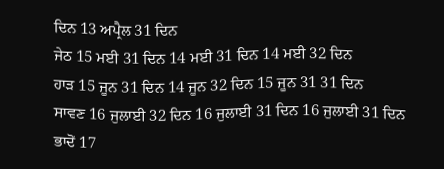ਦਿਨ 13 ਅਪ੍ਰੈਲ 31 ਦਿਨ
ਜੇਠ 15 ਮਈ 31 ਦਿਨ 14 ਮਈ 31 ਦਿਨ 14 ਮਈ 32 ਦਿਨ
ਹਾੜ 15 ਜੂਨ 31 ਦਿਨ 14 ਜੂਨ 32 ਦਿਨ 15 ਜੂਨ 31 31 ਦਿਨ
ਸਾਵਣ 16 ਜੁਲਾਈ 32 ਦਿਨ 16 ਜੁਲਾਈ 31 ਦਿਨ 16 ਜੁਲਾਈ 31 ਦਿਨ
ਭਾਦੋਂ 17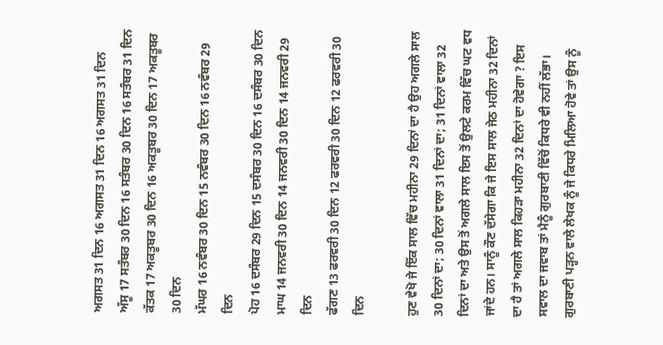ਅਗਸਤ 31 ਦਿਨ 16 ਅਗਸਤ 31 ਦਿਨ 16 ਅਗਸਤ 31 ਦਿਨ
ਅੱਸੂ 17 ਸਤੰਬਰ 30 ਦਿਨ 16 ਸਤੰਬਰ 30 ਦਿਨ 16 ਸਤੰਬਰ 31 ਦਿਨ
ਕੱਤਕ 17 ਅਕਤੂਬਰ 30 ਦਿਨ 16 ਅਕਤੂਬਰ 30 ਦਿਨ 17 ਅਕਤੂਬਰ 30 ਦਿਨ
ਮੱਘਰ 16 ਨਵੰਬਰ 30 ਦਿਨ 15 ਨਵੰਬਰ 30 ਦਿਨ 16 ਨਵੰਬਰ 29 ਦਿਨ
ਪੋਹ 16 ਦਸੰਬਰ 29 ਦਿਨ 15 ਦਸੰਬਰ 30 ਦਿਨ 16 ਦਸੰਬਰ 30 ਦਿਨ
ਮਾਘ 14 ਜਨਵਰੀ 30 ਦਿਨ 14 ਜਨਵਰੀ 30 ਦਿਨ 14 ਜਨਵਰੀ 29 ਦਿਨ
ਫੱਗਣ 13 ਫਰਵਰੀ 30 ਦਿਨ 12 ਫਰਵਰੀ 30 ਦਿਨ 12 ਫਰਵਰੀ 30 ਦਿਨ

ਹੁਣ ਵੇਖੋ ਜੇ ਇੱਕ ਸਾਲ ਵਿੱਚ ਮਹੀਨਾ 29 ਦਿਨਾਂ ਦਾ ਹੈ ਉਹ ਅਗਲੇ ਸਾਲ 30 ਦਿਨਾਂ ਦਾ; 30 ਦਿਨਾਂ ਵਾਲਾ 31 ਦਿਨਾਂ ਦਾ; 31 ਦਿਨਾਂ ਵਾਲਾ 32 ਦਿਨਾਂ ਦਾ ਅਤੇ ਉਸ ਤੋਂ ਅਗਲੇ ਸਾਲ ਇਸ ਤੋਂ ਉਲਟੇ ਕਰਮ ਵਿੱਚ ਘਟ ਵਧ ਜਾਂਦੇ ਹਨ। ਸਾਨੂੰ ਕੌਣ ਦੱਸੇਗਾ ਕਿ ਜੇ ਇਸ ਸਾਲ ਜੇਠ ਮਹੀਨਾ 32 ਦਿਨਾਂ ਦਾ ਹੈ ਤਾਂ ਅਗਲੇ ਸਾਲ ਕਿਹੜਾ ਮਹੀਨਾ 32 ਦਿਨਾਂ ਦਾ ਹੋਵੇਗਾ ? ਇਸ ਸਵਾਲ ਦਾ ਜਵਾਬ ਤਾਂ ਮੈਨੂੰ ਗੁਰਬਾਣੀ ਵਿੱਚੋਂ ਕਿਧਰੇ ਵੀ ਨਹੀਂ ਲੱਭਾ। ਗੁਰਬਾਣੀ ਪੜ੍ਹਨ ਵਾਲੇ ਲੇਖਕ ਨੂੰ ਜੇ ਕਿਧਰੇ ਮਿਲਿਆ ਹੋਵੇ ਤਾਂ ਉਸ ਨੂੰ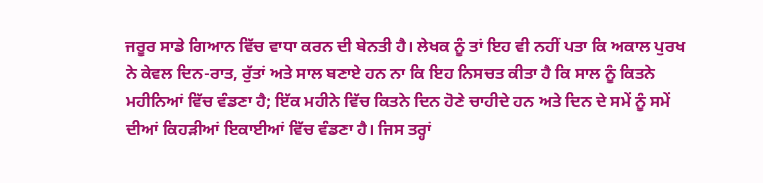ਜਰੂਰ ਸਾਡੇ ਗਿਆਨ ਵਿੱਚ ਵਾਧਾ ਕਰਨ ਦੀ ਬੇਨਤੀ ਹੈ। ਲੇਖਕ ਨੂੰ ਤਾਂ ਇਹ ਵੀ ਨਹੀਂ ਪਤਾ ਕਿ ਅਕਾਲ ਪੁਰਖ ਨੇ ਕੇਵਲ ਦਿਨ-ਰਾਤ, ਰੁੱਤਾਂ ਅਤੇ ਸਾਲ ਬਣਾਏ ਹਨ ਨਾ ਕਿ ਇਹ ਨਿਸਚਤ ਕੀਤਾ ਹੈ ਕਿ ਸਾਲ ਨੂੰ ਕਿਤਨੇ ਮਹੀਨਿਆਂ ਵਿੱਚ ਵੰਡਣਾ ਹੈ; ਇੱਕ ਮਹੀਨੇ ਵਿੱਚ ਕਿਤਨੇ ਦਿਨ ਹੋਣੇ ਚਾਹੀਦੇ ਹਨ ਅਤੇ ਦਿਨ ਦੇ ਸਮੇਂ ਨੂੰ ਸਮੇਂ ਦੀਆਂ ਕਿਹੜੀਆਂ ਇਕਾਈਆਂ ਵਿੱਚ ਵੰਡਣਾ ਹੈ। ਜਿਸ ਤਰ੍ਹਾਂ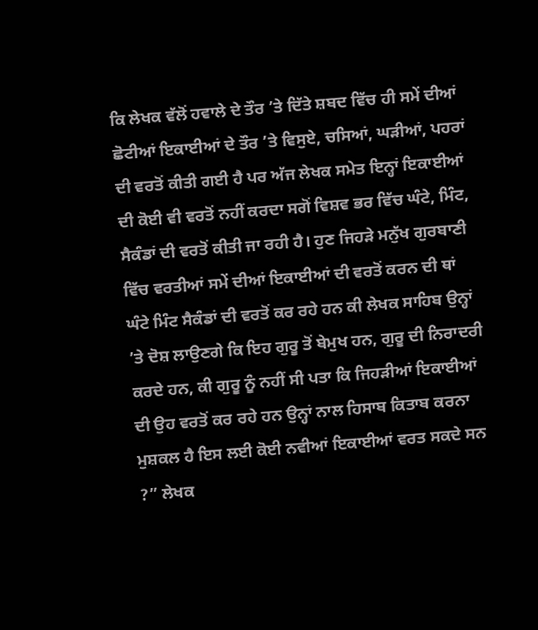ਕਿ ਲੇਖਕ ਵੱਲੋਂ ਹਵਾਲੇ ਦੇ ਤੌਰ ’ਤੇ ਦਿੱਤੇ ਸ਼ਬਦ ਵਿੱਚ ਹੀ ਸਮੇਂ ਦੀਆਂ ਛੋਟੀਆਂ ਇਕਾਈਆਂ ਦੇ ਤੌਰ ’ਤੇ ਵਿਸੁਏ, ਚਸਿਆਂ, ਘੜੀਆਂ, ਪਹਰਾਂ ਦੀ ਵਰਤੋਂ ਕੀਤੀ ਗਈ ਹੈ ਪਰ ਅੱਜ ਲੇਖਕ ਸਮੇਤ ਇਨ੍ਹਾਂ ਇਕਾਈਆਂ ਦੀ ਕੋਈ ਵੀ ਵਰਤੋਂ ਨਹੀਂ ਕਰਦਾ ਸਗੋਂ ਵਿਸ਼ਵ ਭਰ ਵਿੱਚ ਘੰਟੇ, ਮਿੰਟ, ਸੈਕੰਡਾਂ ਦੀ ਵਰਤੋਂ ਕੀਤੀ ਜਾ ਰਹੀ ਹੈ। ਹੁਣ ਜਿਹੜੇ ਮਨੁੱਖ ਗੁਰਬਾਣੀ ਵਿੱਚ ਵਰਤੀਆਂ ਸਮੇਂ ਦੀਆਂ ਇਕਾਈਆਂ ਦੀ ਵਰਤੋਂ ਕਰਨ ਦੀ ਥਾਂ ਘੰਟੇ ਮਿੰਟ ਸੈਕੰਡਾਂ ਦੀ ਵਰਤੋਂ ਕਰ ਰਹੇ ਹਨ ਕੀ ਲੇਖਕ ਸਾਹਿਬ ਉਨ੍ਹਾਂ ’ਤੇ ਦੋਸ਼ ਲਾਉਣਗੇ ਕਿ ਇਹ ਗੁਰੂ ਤੋਂ ਬੇਮੁਖ ਹਨ, ਗੁਰੂ ਦੀ ਨਿਰਾਦਰੀ ਕਰਦੇ ਹਨ, ਕੀ ਗੁਰੂ ਨੂੰ ਨਹੀਂ ਸੀ ਪਤਾ ਕਿ ਜਿਹੜੀਆਂ ਇਕਾਈਆਂ ਦੀ ਉਹ ਵਰਤੋਂ ਕਰ ਰਹੇ ਹਨ ਉਨ੍ਹਾਂ ਨਾਲ ਹਿਸਾਬ ਕਿਤਾਬ ਕਰਨਾ ਮੁਸ਼ਕਲ ਹੈ ਇਸ ਲਈ ਕੋਈ ਨਵੀਆਂ ਇਕਾਈਆਂ ਵਰਤ ਸਕਦੇ ਸਨ ?” ਲੇਖਕ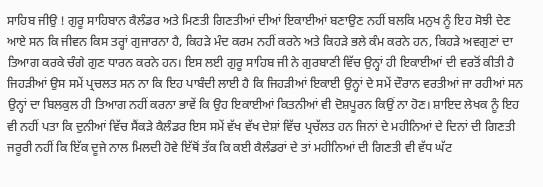ਸਾਹਿਬ ਜੀਉ ! ਗੁਰੂ ਸਾਹਿਬਾਨ ਕੈਲੰਡਰ ਅਤੇ ਮਿਣਤੀ ਗਿਣਤੀਆਂ ਦੀਆਂ ਇਕਾਈਆਂ ਬਣਾਉਣ ਨਹੀਂ ਬਲਕਿ ਮਨੁਖ ਨੂੰ ਇਹ ਸੋਝੀ ਦੇਣ ਆਏ ਸਨ ਕਿ ਜੀਵਨ ਕਿਸ ਤਰ੍ਹਾਂ ਗੁਜਾਰਨਾ ਹੈ, ਕਿਹੜੇ ਮੰਦ ਕਰਮ ਨਹੀਂ ਕਰਨੇ ਅਤੇ ਕਿਹੜੇ ਭਲੇ ਕੰਮ ਕਰਨੇ ਹਨ, ਕਿਹੜੇ ਅਵਗੁਣਾਂ ਦਾ ਤਿਆਗ ਕਰਕੇ ਚੰਗੇ ਗੁਣ ਧਾਰਨ ਕਰਨੇ ਹਨ। ਇਸ ਲਈ ਗੁਰੂ ਸਾਹਿਬ ਜੀ ਨੇ ਗੁਰਬਾਣੀ ਵਿੱਚ ਉਨ੍ਹਾਂ ਹੀ ਇਕਾਈਆਂ ਦੀ ਵਰਤੋਂ ਕੀਤੀ ਹੈ ਜਿਹੜੀਆਂ ਉਸ ਸਮੇਂ ਪ੍ਰਚਲਤ ਸਨ ਨਾ ਕਿ ਇਹ ਪਾਬੰਦੀ ਲਾਈ ਹੈ ਕਿ ਜਿਹੜੀਆਂ ਇਕਾਈ ਉਨ੍ਹਾਂ ਦੇ ਸਮੇਂ ਦੌਰਾਨ ਵਰਤੀਆਂ ਜਾ ਰਹੀਆਂ ਸਨ ਉਨ੍ਹਾਂ ਦਾ ਬਿਲਕੁਲ ਹੀ ਤਿਆਗ ਨਹੀਂ ਕਰਨਾ ਭਾਵੇਂ ਕਿ ਉਹ ਇਕਾਈਆਂ ਕਿਤਨੀਆਂ ਵੀ ਦੋਸ਼ਪੂਰਨ ਕਿਉਂ ਨਾ ਹੋਣ। ਸ਼ਾਇਦ ਲੇਖਕ ਨੂੰ ਇਹ ਵੀ ਨਹੀਂ ਪਤਾ ਕਿ ਦੁਨੀਆਂ ਵਿੱਚ ਸੈਂਕੜੇ ਕੈਲੰਡਰ ਇਸ ਸਮੇਂ ਵੱਖ ਵੱਖ ਦੇਸ਼ਾਂ ਵਿੱਚ ਪ੍ਰਚੱਲਤ ਹਨ ਜਿਨਾਂ ਦੇ ਮਹੀਨਿਆਂ ਦੇ ਦਿਨਾਂ ਦੀ ਗਿਣਤੀ ਜਰੂਰੀ ਨਹੀਂ ਕਿ ਇੱਕ ਦੂਜੇ ਨਾਲ ਮਿਲਦੀ ਹੋਵੇ ਇੱਥੋਂ ਤੱਕ ਕਿ ਕਈ ਕੈਲੰਡਰਾਂ ਦੇ ਤਾਂ ਮਹੀਨਿਆਂ ਦੀ ਗਿਣਤੀ ਵੀ ਵੱਧ ਘੱਟ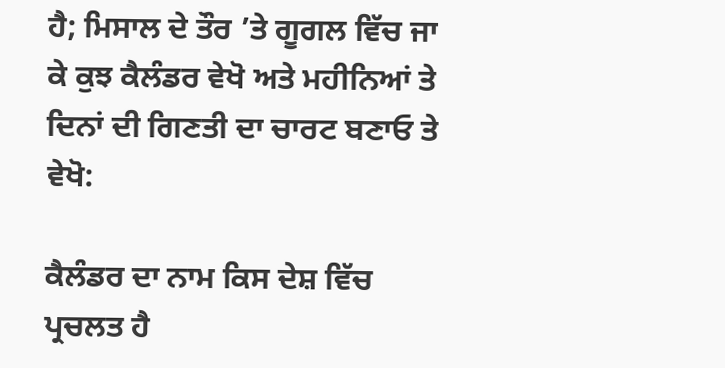ਹੈ; ਮਿਸਾਲ ਦੇ ਤੌਰ ’ਤੇ ਗੂਗਲ ਵਿੱਚ ਜਾ ਕੇ ਕੁਝ ਕੈਲੰਡਰ ਵੇਖੋ ਅਤੇ ਮਹੀਨਿਆਂ ਤੇ ਦਿਨਾਂ ਦੀ ਗਿਣਤੀ ਦਾ ਚਾਰਟ ਬਣਾਓ ਤੇ ਵੇਖੋ:

ਕੈਲੰਡਰ ਦਾ ਨਾਮ ਕਿਸ ਦੇਸ਼ ਵਿੱਚ ਪ੍ਰਚਲਤ ਹੈ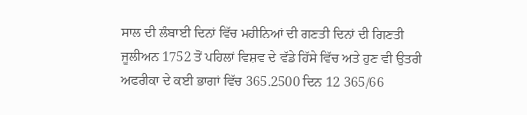ਸਾਲ ਦੀ ਲੰਬਾਈ ਦਿਨਾਂ ਵਿੱਚ ਮਹੀਨਿਆਂ ਦੀ ਗਣਤੀ ਦਿਨਾਂ ਦੀ ਗਿਣਤੀ
ਜੂਲੀਅਨ 1752 ਤੋਂ ਪਹਿਲਾਂ ਵਿਸ਼ਵ ਦੇ ਵੱਡੇ ਹਿੱਸੇ ਵਿੱਚ ਅਤੇ ਹੁਣ ਵੀ ਉਤਰੀ ਅਫਰੀਕਾ ਦੇ ਕਈ ਭਾਗਾਂ ਵਿੱਚ 365.2500 ਦਿਨ 12 365/66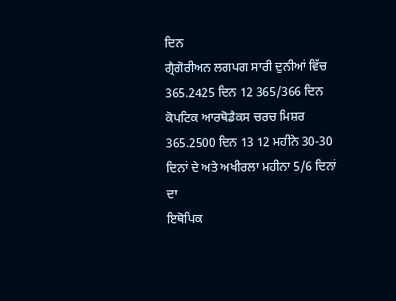ਦਿਨ
ਗ੍ਰੈਗੋਰੀਅਨ ਲਗਪਗ ਸਾਰੀ ਦੁਨੀਆਂ ਵਿੱਚ 365.2425 ਦਿਨ 12 365/366 ਦਿਨ
ਕੋਪਟਿਕ ਆਰਥੋਡੈਕਸ ਚਰਚ ਮਿਸ਼ਰ 365.2500 ਦਿਨ 13 12 ਮਹੀਨੇ 30-30 ਦਿਨਾਂ ਦੇ ਅਤੇ ਅਖੀਰਲਾ ਮਹੀਨਾ 5/6 ਦਿਨਾਂ ਦਾ
ਇਥੋਪਿਕ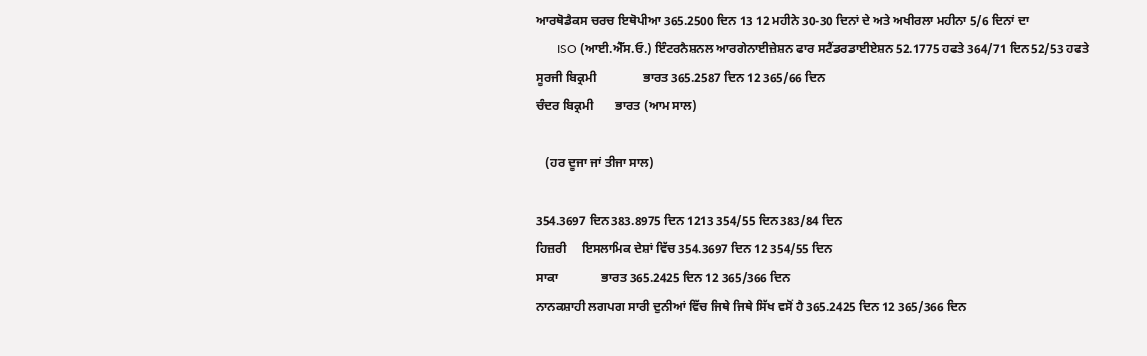ਆਰਥੋਡੈਕਸ ਚਰਚ ਇਥੋਪੀਆ 365.2500 ਦਿਨ 13 12 ਮਹੀਨੇ 30-30 ਦਿਨਾਂ ਦੇ ਅਤੇ ਅਖੀਰਲਾ ਮਹੀਨਾ 5/6 ਦਿਨਾਂ ਦਾ
       ISO (ਆਈ.ਐੱਸ.ਓ.) ਇੰਟਰਨੈਸ਼ਨਲ ਆਰਗੇਨਾਈਜ਼ੇਸ਼ਨ ਫਾਰ ਸਟੈਂਡਰਡਾਈਏਸ਼ਨ 52.1775 ਹਫਤੇ 364/71 ਦਿਨ52/53 ਹਫਤੇ
ਸੂਰਜੀ ਬਿਕ੍ਰਮੀ               ਭਾਰਤ 365.2587 ਦਿਨ 12 365/66 ਦਿਨ
ਚੰਦਰ ਬਿਕ੍ਰਮੀ       ਭਾਰਤ (ਆਮ ਸਾਲ)

   (ਹਰ ਦੂਜਾ ਜਾਂ ਤੀਜਾ ਸਾਲ)

354.3697 ਦਿਨ383.8975 ਦਿਨ 1213 354/55 ਦਿਨ383/84 ਦਿਨ
ਹਿਜ਼ਰੀ     ਇਸਲਾਮਿਕ ਦੇਸ਼ਾਂ ਵਿੱਚ 354.3697 ਦਿਨ 12 354/55 ਦਿਨ
ਸਾਕਾ              ਭਾਰਤ 365.2425 ਦਿਨ 12 365/366 ਦਿਨ
ਨਾਨਕਸ਼ਾਹੀ ਲਗਪਗ ਸਾਰੀ ਦੁਨੀਆਂ ਵਿੱਚ ਜਿਥੇ ਜਿਥੇ ਸਿੱਖ ਵਸੋਂ ਹੈ 365.2425 ਦਿਨ 12 365/366 ਦਿਨ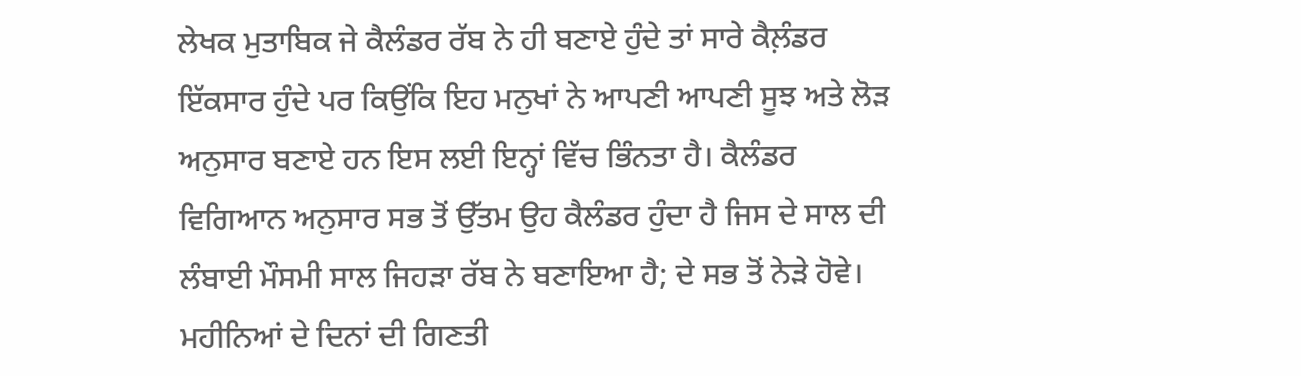ਲੇਖਕ ਮੁਤਾਬਿਕ ਜੇ ਕੈਲੰਡਰ ਰੱਬ ਨੇ ਹੀ ਬਣਾਏ ਹੁੰਦੇ ਤਾਂ ਸਾਰੇ ਕੈਲ਼ੰਡਰ ਇੱਕਸਾਰ ਹੁੰਦੇ ਪਰ ਕਿਉਂਕਿ ਇਹ ਮਨੁਖਾਂ ਨੇ ਆਪਣੀ ਆਪਣੀ ਸੂਝ ਅਤੇ ਲੋੜ ਅਨੁਸਾਰ ਬਣਾਏ ਹਨ ਇਸ ਲਈ ਇਨ੍ਹਾਂ ਵਿੱਚ ਭਿੰਨਤਾ ਹੈ। ਕੈਲੰਡਰ ਵਿਗਿਆਨ ਅਨੁਸਾਰ ਸਭ ਤੋਂ ਉੱਤਮ ਉਹ ਕੈਲੰਡਰ ਹੁੰਦਾ ਹੈ ਜਿਸ ਦੇ ਸਾਲ ਦੀ ਲੰਬਾਈ ਮੌਸਮੀ ਸਾਲ ਜਿਹੜਾ ਰੱਬ ਨੇ ਬਣਾਇਆ ਹੈ; ਦੇ ਸਭ ਤੋਂ ਨੇੜੇ ਹੋਵੇ। ਮਹੀਨਿਆਂ ਦੇ ਦਿਨਾਂ ਦੀ ਗਿਣਤੀ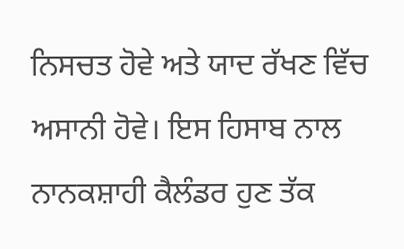ਨਿਸਚਤ ਹੋਵੇ ਅਤੇ ਯਾਦ ਰੱਖਣ ਵਿੱਚ ਅਸਾਨੀ ਹੋਵੇ। ਇਸ ਹਿਸਾਬ ਨਾਲ ਨਾਨਕਸ਼ਾਹੀ ਕੈਲੰਡਰ ਹੁਣ ਤੱਕ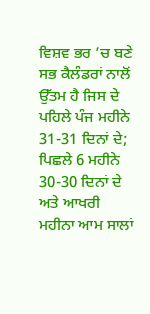ਵਿਸ਼ਵ ਭਰ ’ਚ ਬਣੇ ਸਭ ਕੈਲੰਡਰਾਂ ਨਾਲੋਂ ਉੱਤਮ ਹੈ ਜਿਸ ਦੇ ਪਹਿਲੇ ਪੰਜ ਮਹੀਨੇ 31-31 ਦਿਨਾਂ ਦੇ; ਪਿਛਲੇ 6 ਮਹੀਨੇ 30-30 ਦਿਨਾਂ ਦੇ ਅਤੇ ਆਖਰੀ ਮਹੀਨਾ ਆਮ ਸਾਲਾਂ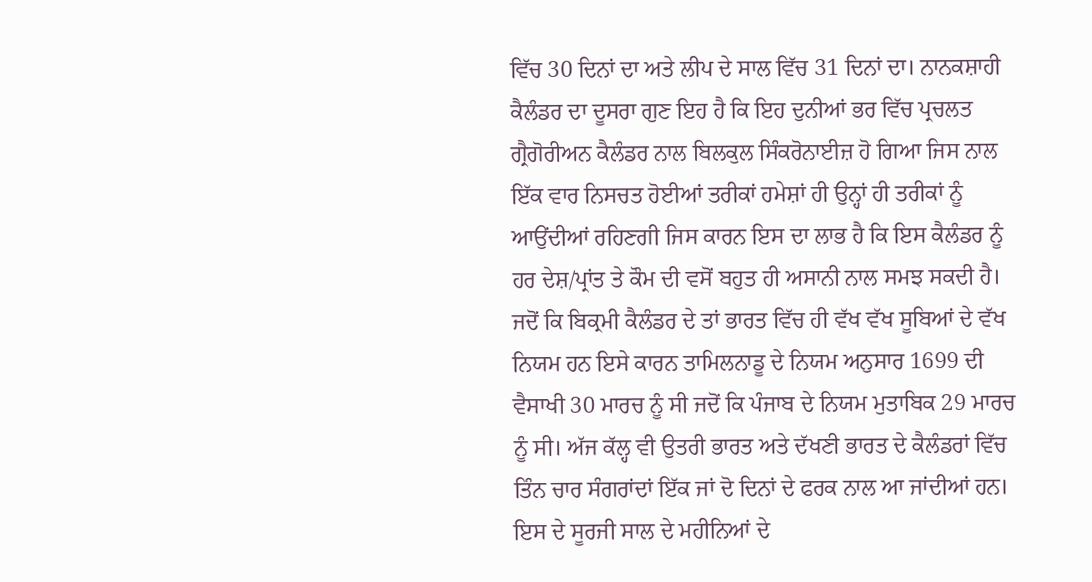ਵਿੱਚ 30 ਦਿਨਾਂ ਦਾ ਅਤੇ ਲੀਪ ਦੇ ਸਾਲ ਵਿੱਚ 31 ਦਿਨਾਂ ਦਾ। ਨਾਨਕਸ਼ਾਹੀ ਕੈਲੰਡਰ ਦਾ ਦੂਸਰਾ ਗੁਣ ਇਹ ਹੈ ਕਿ ਇਹ ਦੁਨੀਆਂ ਭਰ ਵਿੱਚ ਪ੍ਰਚਲਤ ਗ੍ਰੈਗੋਰੀਅਨ ਕੈਲੰਡਰ ਨਾਲ ਬਿਲਕੁਲ ਸਿੰਕਰੋਨਾਈਜ਼ ਹੋ ਗਿਆ ਜਿਸ ਨਾਲ ਇੱਕ ਵਾਰ ਨਿਸਚਤ ਹੋਈਆਂ ਤਰੀਕਾਂ ਹਮੇਸ਼ਾਂ ਹੀ ਉਨ੍ਹਾਂ ਹੀ ਤਰੀਕਾਂ ਨੂੰ ਆਉਂਦੀਆਂ ਰਹਿਣਗੀ ਜਿਸ ਕਾਰਨ ਇਸ ਦਾ ਲਾਭ ਹੈ ਕਿ ਇਸ ਕੈਲੰਡਰ ਨੂੰ ਹਰ ਦੇਸ਼/ਪ੍ਰਾਂਤ ਤੇ ਕੌਮ ਦੀ ਵਸੋਂ ਬਹੁਤ ਹੀ ਅਸਾਨੀ ਨਾਲ ਸਮਝ ਸਕਦੀ ਹੈ। ਜਦੋਂ ਕਿ ਬਿਕ੍ਰਮੀ ਕੈਲੰਡਰ ਦੇ ਤਾਂ ਭਾਰਤ ਵਿੱਚ ਹੀ ਵੱਖ ਵੱਖ ਸੂਬਿਆਂ ਦੇ ਵੱਖ ਨਿਯਮ ਹਨ ਇਸੇ ਕਾਰਨ ਤਾਮਿਲਨਾਡੂ ਦੇ ਨਿਯਮ ਅਨੁਸਾਰ 1699 ਦੀ ਵੈਸਾਖੀ 30 ਮਾਰਚ ਨੂੰ ਸੀ ਜਦੋਂ ਕਿ ਪੰਜਾਬ ਦੇ ਨਿਯਮ ਮੁਤਾਬਿਕ 29 ਮਾਰਚ ਨੂੰ ਸੀ। ਅੱਜ ਕੱਲ੍ਹ ਵੀ ਉਤਰੀ ਭਾਰਤ ਅਤੇ ਦੱਖਣੀ ਭਾਰਤ ਦੇ ਕੈਲੰਡਰਾਂ ਵਿੱਚ ਤਿੰਨ ਚਾਰ ਸੰਗਰਾਂਦਾਂ ਇੱਕ ਜਾਂ ਦੋ ਦਿਨਾਂ ਦੇ ਫਰਕ ਨਾਲ ਆ ਜਾਂਦੀਆਂ ਹਨ। ਇਸ ਦੇ ਸੂਰਜੀ ਸਾਲ ਦੇ ਮਹੀਨਿਆਂ ਦੇ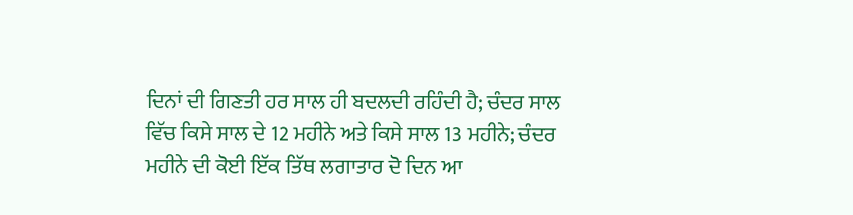ਦਿਨਾਂ ਦੀ ਗਿਣਤੀ ਹਰ ਸਾਲ ਹੀ ਬਦਲਦੀ ਰਹਿੰਦੀ ਹੈ; ਚੰਦਰ ਸਾਲ ਵਿੱਚ ਕਿਸੇ ਸਾਲ ਦੇ 12 ਮਹੀਨੇ ਅਤੇ ਕਿਸੇ ਸਾਲ 13 ਮਹੀਨੇ; ਚੰਦਰ ਮਹੀਨੇ ਦੀ ਕੋਈ ਇੱਕ ਤਿੱਥ ਲਗਾਤਾਰ ਦੋ ਦਿਨ ਆ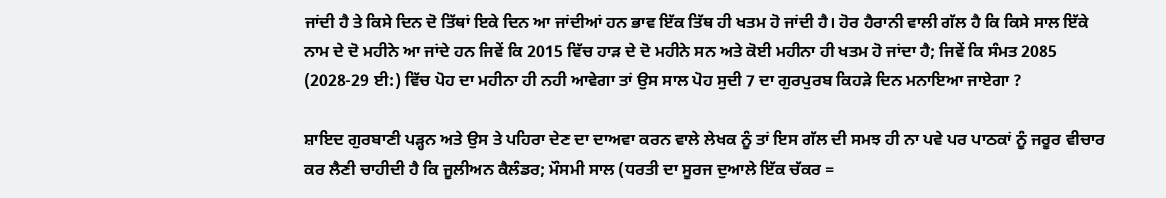ਜਾਂਦੀ ਹੈ ਤੇ ਕਿਸੇ ਦਿਨ ਦੋ ਤਿੱਥਾਂ ਇਕੇ ਦਿਨ ਆ ਜਾਂਦੀਆਂ ਹਨ ਭਾਵ ਇੱਕ ਤਿੱਥ ਹੀ ਖਤਮ ਹੋ ਜਾਂਦੀ ਹੈ। ਹੋਰ ਹੈਰਾਨੀ ਵਾਲੀ ਗੱਲ ਹੈ ਕਿ ਕਿਸੇ ਸਾਲ ਇੱਕੇ ਨਾਮ ਦੇ ਦੋ ਮਹੀਨੇ ਆ ਜਾਂਦੇ ਹਨ ਜਿਵੇਂ ਕਿ 2015 ਵਿੱਚ ਹਾੜ ਦੇ ਦੋ ਮਹੀਨੇ ਸਨ ਅਤੇ ਕੋਈ ਮਹੀਨਾ ਹੀ ਖਤਮ ਹੋ ਜਾਂਦਾ ਹੈ; ਜਿਵੇਂ ਕਿ ਸੰਮਤ 2085 (2028-29 ਈ:) ਵਿੱਚ ਪੋਹ ਦਾ ਮਹੀਨਾ ਹੀ ਨਹੀ ਆਵੇਗਾ ਤਾਂ ਉਸ ਸਾਲ ਪੋਹ ਸੁਦੀ 7 ਦਾ ਗੁਰਪੁਰਬ ਕਿਹੜੇ ਦਿਨ ਮਨਾਇਆ ਜਾਏਗਾ ?

ਸ਼ਾਇਦ ਗੁਰਬਾਣੀ ਪੜ੍ਹਨ ਅਤੇ ਉਸ ਤੇ ਪਹਿਰਾ ਦੇਣ ਦਾ ਦਾਅਵਾ ਕਰਨ ਵਾਲੇ ਲੇਖਕ ਨੂੰ ਤਾਂ ਇਸ ਗੱਲ ਦੀ ਸਮਝ ਹੀ ਨਾ ਪਵੇ ਪਰ ਪਾਠਕਾਂ ਨੂੰ ਜਰੂਰ ਵੀਚਾਰ ਕਰ ਲੈਣੀ ਚਾਹੀਦੀ ਹੈ ਕਿ ਜੂਲੀਅਨ ਕੈਲੰਡਰ; ਮੌਸਮੀ ਸਾਲ (ਧਰਤੀ ਦਾ ਸੂਰਜ ਦੁਆਲੇ ਇੱਕ ਚੱਕਰ =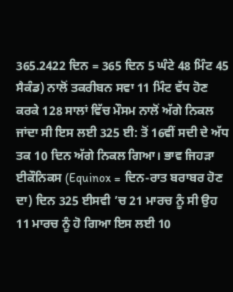365.2422 ਦਿਨ = 365 ਦਿਨ 5 ਘੰਟੇ 48 ਮਿੰਟ 45 ਸੈਕੰਡ) ਨਾਲੋਂ ਤਕਰੀਬਨ ਸਵਾ 11 ਮਿੰਟ ਵੱਧ ਹੋਣ ਕਰਕੇ 128 ਸਾਲਾਂ ਵਿੱਚ ਮੌਸਮ ਨਾਲੋਂ ਅੱਗੇ ਨਿਕਲ ਜਾਂਦਾ ਸੀ ਇਸ ਲਈ 325 ਈ: ਤੋਂ 16ਵੀਂ ਸਦੀ ਦੇ ਅੱਧ ਤਕ 10 ਦਿਨ ਅੱਗੇ ਨਿਕਲ ਗਿਆ। ਭਾਵ ਜਿਹੜਾ ਈਕੌਨਿਕਸ (Equinox = ਦਿਨ-ਰਾਤ ਬਰਾਬਰ ਹੋਣ ਦਾ) ਦਿਨ 325 ਈਸਵੀ ’ਚ 21 ਮਾਰਚ ਨੂੰ ਸੀ ਉਹ 11 ਮਾਰਚ ਨੂੰ ਹੋ ਗਿਆ ਇਸ ਲਈ 10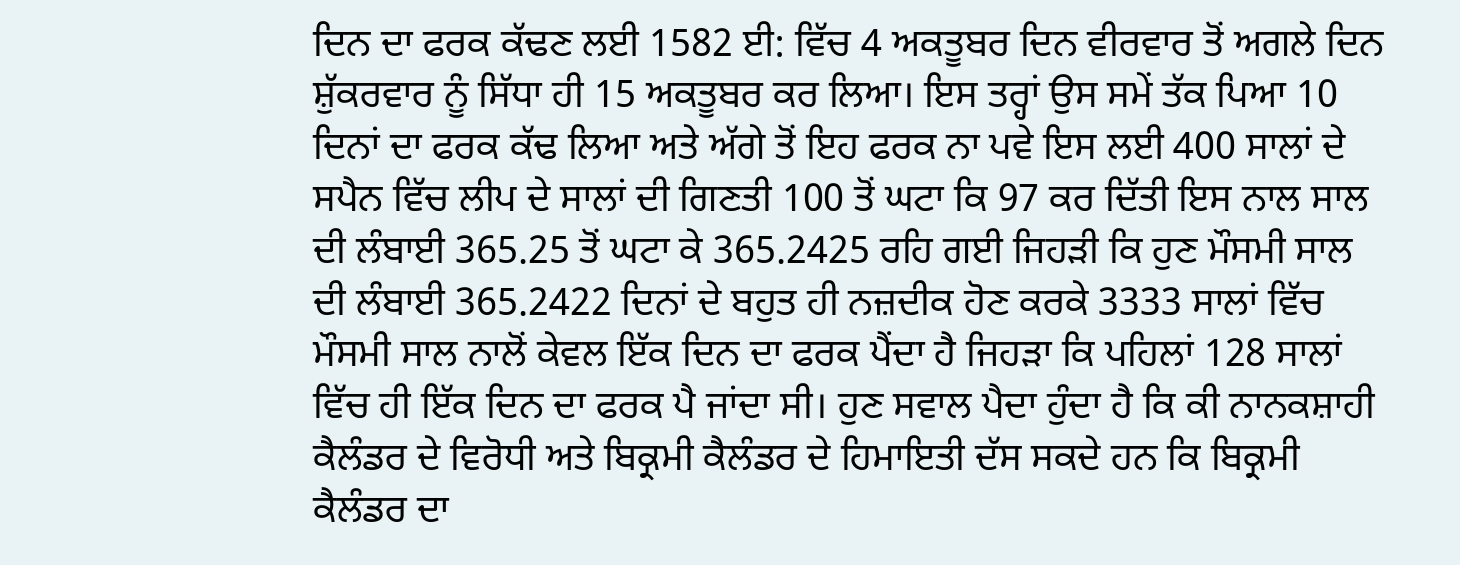ਦਿਨ ਦਾ ਫਰਕ ਕੱਢਣ ਲਈ 1582 ਈ: ਵਿੱਚ 4 ਅਕਤੂਬਰ ਦਿਨ ਵੀਰਵਾਰ ਤੋਂ ਅਗਲੇ ਦਿਨ ਸ਼ੁੱਕਰਵਾਰ ਨੂੰ ਸਿੱਧਾ ਹੀ 15 ਅਕਤੂਬਰ ਕਰ ਲਿਆ। ਇਸ ਤਰ੍ਹਾਂ ਉਸ ਸਮੇਂ ਤੱਕ ਪਿਆ 10 ਦਿਨਾਂ ਦਾ ਫਰਕ ਕੱਢ ਲਿਆ ਅਤੇ ਅੱਗੇ ਤੋਂ ਇਹ ਫਰਕ ਨਾ ਪਵੇ ਇਸ ਲਈ 400 ਸਾਲਾਂ ਦੇ ਸਪੈਨ ਵਿੱਚ ਲੀਪ ਦੇ ਸਾਲਾਂ ਦੀ ਗਿਣਤੀ 100 ਤੋਂ ਘਟਾ ਕਿ 97 ਕਰ ਦਿੱਤੀ ਇਸ ਨਾਲ ਸਾਲ ਦੀ ਲੰਬਾਈ 365.25 ਤੋਂ ਘਟਾ ਕੇ 365.2425 ਰਹਿ ਗਈ ਜਿਹੜੀ ਕਿ ਹੁਣ ਮੌਸਮੀ ਸਾਲ ਦੀ ਲੰਬਾਈ 365.2422 ਦਿਨਾਂ ਦੇ ਬਹੁਤ ਹੀ ਨਜ਼ਦੀਕ ਹੋਣ ਕਰਕੇ 3333 ਸਾਲਾਂ ਵਿੱਚ ਮੌਸਮੀ ਸਾਲ ਨਾਲੋਂ ਕੇਵਲ ਇੱਕ ਦਿਨ ਦਾ ਫਰਕ ਪੈਂਦਾ ਹੈ ਜਿਹੜਾ ਕਿ ਪਹਿਲਾਂ 128 ਸਾਲਾਂ ਵਿੱਚ ਹੀ ਇੱਕ ਦਿਨ ਦਾ ਫਰਕ ਪੈ ਜਾਂਦਾ ਸੀ। ਹੁਣ ਸਵਾਲ ਪੈਦਾ ਹੁੰਦਾ ਹੈ ਕਿ ਕੀ ਨਾਨਕਸ਼ਾਹੀ ਕੈਲੰਡਰ ਦੇ ਵਿਰੋਧੀ ਅਤੇ ਬਿਕ੍ਰਮੀ ਕੈਲੰਡਰ ਦੇ ਹਿਮਾਇਤੀ ਦੱਸ ਸਕਦੇ ਹਨ ਕਿ ਬਿਕ੍ਰਮੀ ਕੈਲੰਡਰ ਦਾ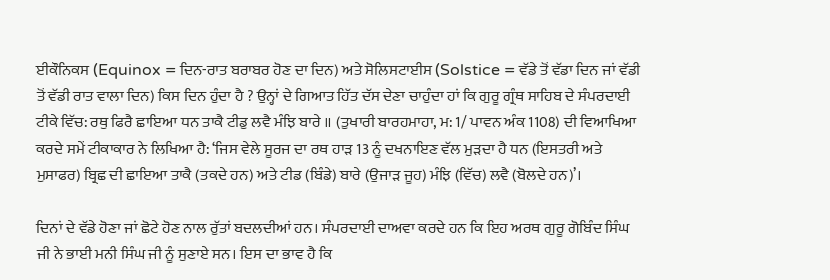ਈਕੌਨਿਕਸ (Equinox = ਦਿਨ-ਰਾਤ ਬਰਾਬਰ ਹੋਣ ਦਾ ਦਿਨ) ਅਤੇ ਸੋਲਿਸਟਾਈਸ (Solstice = ਵੱਡੇ ਤੋਂ ਵੱਡਾ ਦਿਨ ਜਾਂ ਵੱਡੀ ਤੋਂ ਵੱਡੀ ਰਾਤ ਵਾਲਾ ਦਿਨ) ਕਿਸ ਦਿਨ ਹੁੰਦਾ ਹੈ ? ਉਨ੍ਹਾਂ ਦੇ ਗਿਆਤ ਹਿੱਤ ਦੱਸ ਦੇਣਾ ਚਾਹੁੰਦਾ ਹਾਂ ਕਿ ਗੁਰੂ ਗ੍ਰੰਥ ਸਾਹਿਬ ਦੇ ਸੰਪਰਦਾਈ ਟੀਕੇ ਵਿੱਚ: ਰਥੁ ਫਿਰੈ ਛਾਇਆ ਧਨ ਤਾਕੈ ਟੀਡੁ ਲਵੈ ਮੰਝਿ ਬਾਰੇ ॥ (ਤੁਖਾਰੀ ਬਾਰਹਮਾਹਾ, ਮ: 1/ ਪਾਵਨ ਅੰਕ 1108) ਦੀ ਵਿਆਖਿਆ ਕਰਦੇ ਸਮੇਂ ਟੀਕਾਕਾਰ ਨੇ ਲਿਖਿਆ ਹੈ: ‘ਜਿਸ ਵੇਲੇ ਸੂਰਜ ਦਾ ਰਥ ਹਾੜ 13 ਨੂੰ ਦਖਨਾਇਣ ਵੱਲ ਮੁੜਦਾ ਹੈ ਧਨ (ਇਸਤਰੀ ਅਤੇ ਮੁਸਾਫਰ) ਬ੍ਰਿਛ ਦੀ ਛਾਇਆ ਤਾਕੈ (ਤਕਦੇ ਹਨ) ਅਤੇ ਟੀਡ (ਬਿੰਡੇ) ਬਾਰੇ (ਉਜਾੜ ਜੂਹ) ਮੰਝਿ (ਵਿੱਚ) ਲਵੈ (ਬੋਲਦੇ ਹਨ)’।

ਦਿਨਾਂ ਦੇ ਵੱਡੇ ਹੋਣਾ ਜਾਂ ਛੋਟੇ ਹੋਣ ਨਾਲ ਰੁੱਤਾਂ ਬਦਲਦੀਆਂ ਹਨ। ਸੰਪਰਦਾਈ ਦਾਅਵਾ ਕਰਦੇ ਹਨ ਕਿ ਇਹ ਅਰਥ ਗੁਰੂ ਗੋਬਿੰਦ ਸਿੰਘ ਜੀ ਨੇ ਭਾਈ ਮਨੀ ਸਿੰਘ ਜੀ ਨੂੰ ਸੁਣਾਏ ਸਨ। ਇਸ ਦਾ ਭਾਵ ਹੈ ਕਿ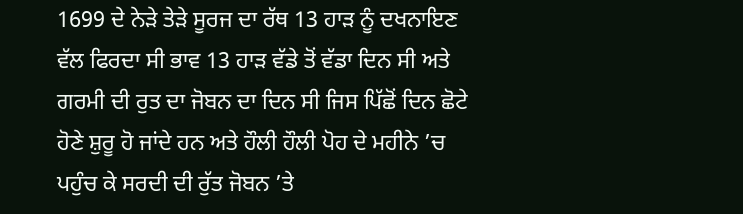1699 ਦੇ ਨੇੜੇ ਤੇੜੇ ਸੂਰਜ ਦਾ ਰੱਥ 13 ਹਾੜ ਨੂੰ ਦਖਨਾਇਣ ਵੱਲ ਫਿਰਦਾ ਸੀ ਭਾਵ 13 ਹਾੜ ਵੱਡੇ ਤੋਂ ਵੱਡਾ ਦਿਨ ਸੀ ਅਤੇ ਗਰਮੀ ਦੀ ਰੁਤ ਦਾ ਜੋਬਨ ਦਾ ਦਿਨ ਸੀ ਜਿਸ ਪਿੱਛੋਂ ਦਿਨ ਛੋਟੇ ਹੋਣੇ ਸ਼ੁਰੂ ਹੋ ਜਾਂਦੇ ਹਨ ਅਤੇ ਹੌਲੀ ਹੌਲੀ ਪੋਹ ਦੇ ਮਹੀਨੇ ’ਚ ਪਹੁੰਚ ਕੇ ਸਰਦੀ ਦੀ ਰੁੱਤ ਜੋਬਨ ’ਤੇ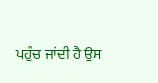ਪਹੁੰਚ ਜਾਂਦੀ ਹੈ ਉਸ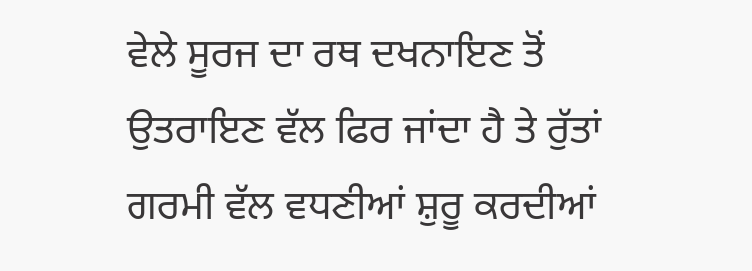ਵੇਲੇ ਸੂਰਜ ਦਾ ਰਥ ਦਖਨਾਇਣ ਤੋਂ ਉਤਰਾਇਣ ਵੱਲ ਫਿਰ ਜਾਂਦਾ ਹੈ ਤੇ ਰੁੱਤਾਂ ਗਰਮੀ ਵੱਲ ਵਧਣੀਆਂ ਸ਼ੁਰੂ ਕਰਦੀਆਂ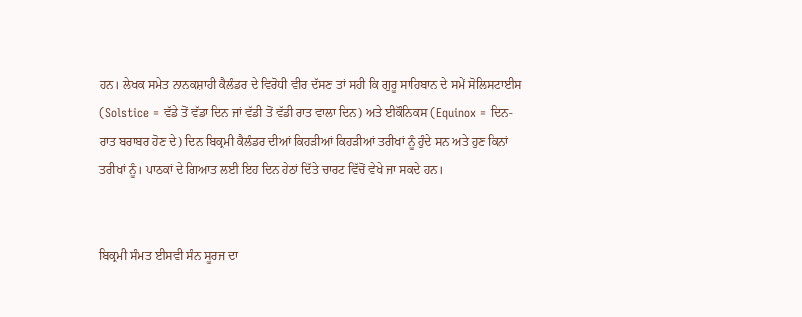ਹਨ। ਲੇਖਕ ਸਮੇਤ ਨਾਨਕਸ਼ਾਹੀ ਕੈਲੰਡਰ ਦੇ ਵਿਰੋਧੀ ਵੀਰ ਦੱਸਣ ਤਾਂ ਸਹੀ ਕਿ ਗੁਰੂ ਸਾਹਿਬਾਨ ਦੇ ਸਮੇਂ ਸੋਲਿਸਟਾਈਸ (Solstice = ਵੱਡੇ ਤੋਂ ਵੱਡਾ ਦਿਨ ਜਾਂ ਵੱਡੀ ਤੋਂ ਵੱਡੀ ਰਾਤ ਵਾਲਾ ਦਿਨ) ਅਤੇ ਈਕੌਨਿਕਸ (Equinox = ਦਿਨ-ਰਾਤ ਬਰਾਬਰ ਹੋਣ ਦੇ) ਦਿਨ ਬਿਕ੍ਰਮੀ ਕੈਲੰਡਰ ਦੀਆਂ ਕਿਹੜੀਆਂ ਕਿਹੜੀਆਂ ਤਰੀਖਾਂ ਨੂੰ ਹੁੰਦੇ ਸਨ ਅਤੇ ਹੁਣ ਕਿਨਾਂ ਤਰੀਖਾਂ ਨੂੰ। ਪਾਠਕਾਂ ਦੇ ਗਿਆਤ ਲਈ ਇਹ ਦਿਨ ਹੇਠਾਂ ਦਿੱਤੇ ਚਾਰਟ ਵਿੱਚੋਂ ਵੇਖੇ ਜਾ ਸਕਦੇ ਹਨ।


ਬਿਕ੍ਰਮੀ ਸੰਮਤ ਈਸਵੀ ਸੰਨ ਸੂਰਜ ਦਾ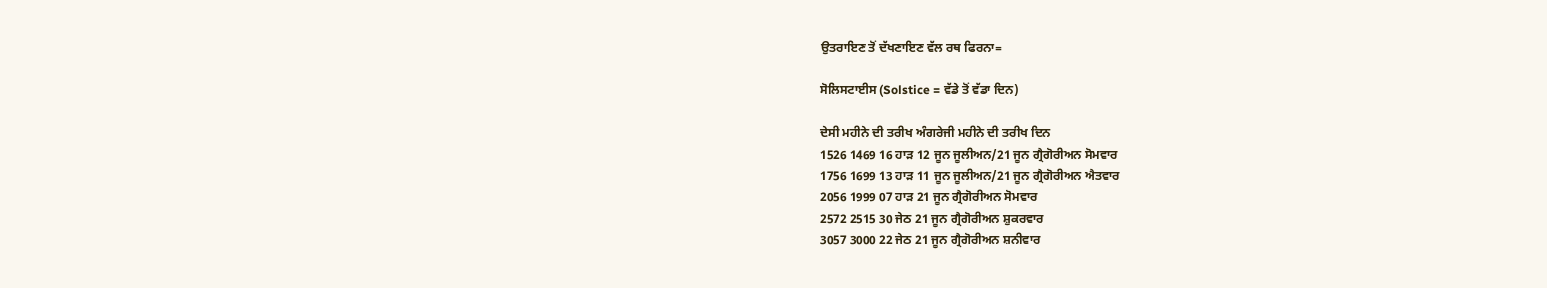ਉਤਰਾਇਣ ਤੋਂ ਦੱਖਣਾਇਣ ਵੱਲ ਰਥ ਫਿਰਨਾ=

ਸੋਲਿਸਟਾਈਸ (Solstice = ਵੱਡੇ ਤੋਂ ਵੱਡਾ ਦਿਨ)

ਦੇਸੀ ਮਹੀਨੇ ਦੀ ਤਰੀਖ ਅੰਗਰੇਜੀ ਮਹੀਨੇ ਦੀ ਤਰੀਖ ਦਿਨ
1526 1469 16 ਹਾੜ 12 ਜੂਨ ਜੂਲੀਅਨ/21 ਜੂਨ ਗ੍ਰੈਗੋਰੀਅਨ ਸੋਮਵਾਰ
1756 1699 13 ਹਾੜ 11 ਜੂਨ ਜੂਲੀਅਨ/21 ਜੂਨ ਗ੍ਰੈਗੋਰੀਅਨ ਐਤਵਾਰ
2056 1999 07 ਹਾੜ 21 ਜੂਨ ਗ੍ਰੈਗੋਰੀਅਨ ਸੋਮਵਾਰ
2572 2515 30 ਜੇਠ 21 ਜੂਨ ਗ੍ਰੈਗੋਰੀਅਨ ਸ਼ੁਕਰਵਾਰ
3057 3000 22 ਜੇਠ 21 ਜੂਨ ਗ੍ਰੈਗੋਰੀਅਨ ਸ਼ਨੀਵਾਰ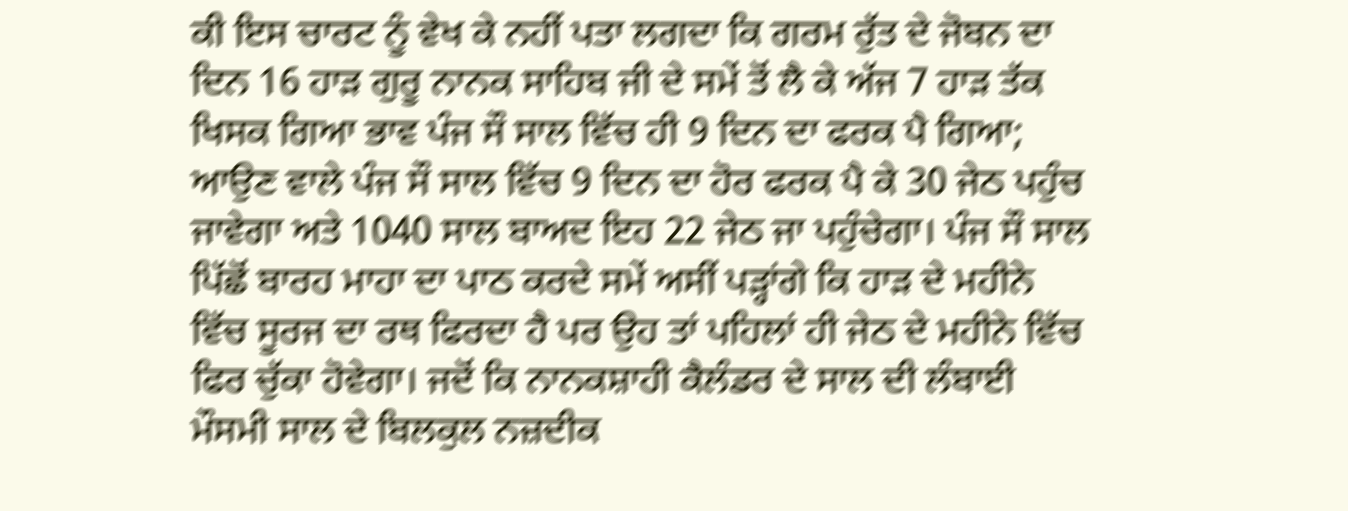ਕੀ ਇਸ ਚਾਰਟ ਨੂੰ ਵੇਖ ਕੇ ਨਹੀਂ ਪਤਾ ਲਗਦਾ ਕਿ ਗਰਮ ਰੁੱਤ ਦੇ ਜੋਬਨ ਦਾ ਦਿਨ 16 ਹਾੜ ਗੁਰੂ ਨਾਨਕ ਸਾਹਿਬ ਜੀ ਦੇ ਸਮੇਂ ਤੋਂ ਲੈ ਕੇ ਅੱਜ 7 ਹਾੜ ਤੱਕ ਖਿਸਕ ਗਿਆ ਭਾਵ ਪੰਜ ਸੌ ਸਾਲ ਵਿੱਚ ਹੀ 9 ਦਿਨ ਦਾ ਫਰਕ ਪੈ ਗਿਆ; ਆਉਣ ਵਾਲੇ ਪੰਜ ਸੌ ਸਾਲ ਵਿੱਚ 9 ਦਿਨ ਦਾ ਹੋਰ ਫਰਕ ਪੈ ਕੇ 30 ਜੇਠ ਪਹੁੰਚ ਜਾਵੇਗਾ ਅਤੇ 1040 ਸਾਲ ਬਾਅਦ ਇਹ 22 ਜੇਠ ਜਾ ਪਹੁੰਚੇਗਾ। ਪੰਜ ਸੌ ਸਾਲ ਪਿੱਛੋਂ ਬਾਰਹ ਮਾਹਾ ਦਾ ਪਾਠ ਕਰਦੇ ਸਮੇਂ ਅਸੀਂ ਪੜ੍ਹਾਂਗੇ ਕਿ ਹਾੜ ਦੇ ਮਹੀਨੇ ਵਿੱਚ ਸੂਰਜ ਦਾ ਰਥ ਫਿਰਦਾ ਹੈ ਪਰ ਉਹ ਤਾਂ ਪਹਿਲਾਂ ਹੀ ਜੇਠ ਦੇ ਮਹੀਨੇ ਵਿੱਚ ਫਿਰ ਚੁੱਕਾ ਹੋਵੇਗਾ। ਜਦੋਂ ਕਿ ਨਾਨਕਸ਼ਾਹੀ ਕੈਲੰਡਰ ਦੇ ਸਾਲ ਦੀ ਲੰਬਾਈ ਮੌਸਮੀ ਸਾਲ ਦੇ ਬਿਲਕੁਲ ਨਜ਼ਦੀਕ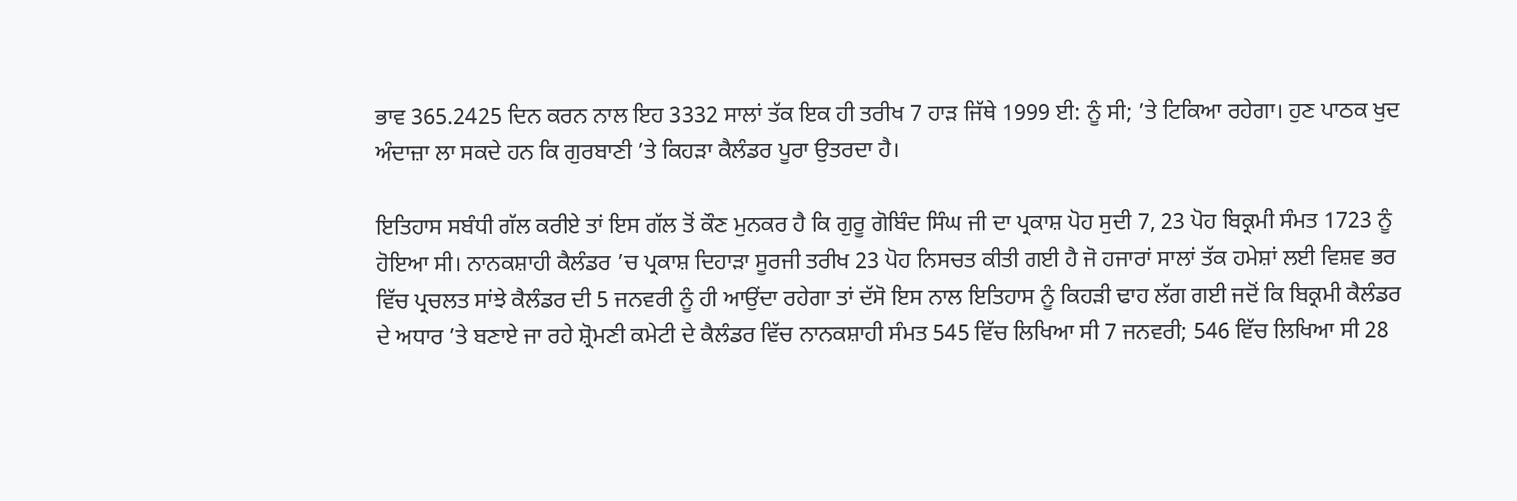ਭਾਵ 365.2425 ਦਿਨ ਕਰਨ ਨਾਲ ਇਹ 3332 ਸਾਲਾਂ ਤੱਕ ਇਕ ਹੀ ਤਰੀਖ 7 ਹਾੜ ਜਿੱਥੇ 1999 ਈ: ਨੂੰ ਸੀ; ’ਤੇ ਟਿਕਿਆ ਰਹੇਗਾ। ਹੁਣ ਪਾਠਕ ਖੁਦ ਅੰਦਾਜ਼ਾ ਲਾ ਸਕਦੇ ਹਨ ਕਿ ਗੁਰਬਾਣੀ ’ਤੇ ਕਿਹੜਾ ਕੈਲੰਡਰ ਪੂਰਾ ਉਤਰਦਾ ਹੈ।

ਇਤਿਹਾਸ ਸਬੰਧੀ ਗੱਲ ਕਰੀਏ ਤਾਂ ਇਸ ਗੱਲ ਤੋਂ ਕੌਣ ਮੁਨਕਰ ਹੈ ਕਿ ਗੁਰੂ ਗੋਬਿੰਦ ਸਿੰਘ ਜੀ ਦਾ ਪ੍ਰਕਾਸ਼ ਪੋਹ ਸੁਦੀ 7, 23 ਪੋਹ ਬਿਕ੍ਰਮੀ ਸੰਮਤ 1723 ਨੂੰ ਹੋਇਆ ਸੀ। ਨਾਨਕਸ਼ਾਹੀ ਕੈਲੰਡਰ ’ਚ ਪ੍ਰਕਾਸ਼ ਦਿਹਾੜਾ ਸੂਰਜੀ ਤਰੀਖ 23 ਪੋਹ ਨਿਸਚਤ ਕੀਤੀ ਗਈ ਹੈ ਜੋ ਹਜਾਰਾਂ ਸਾਲਾਂ ਤੱਕ ਹਮੇਸ਼ਾਂ ਲਈ ਵਿਸ਼ਵ ਭਰ ਵਿੱਚ ਪ੍ਰਚਲਤ ਸਾਂਝੇ ਕੈਲੰਡਰ ਦੀ 5 ਜਨਵਰੀ ਨੂੰ ਹੀ ਆਉਂਦਾ ਰਹੇਗਾ ਤਾਂ ਦੱਸੋ ਇਸ ਨਾਲ ਇਤਿਹਾਸ ਨੂੰ ਕਿਹੜੀ ਢਾਹ ਲੱਗ ਗਈ ਜਦੋਂ ਕਿ ਬਿਕ੍ਰਮੀ ਕੈਲੰਡਰ ਦੇ ਅਧਾਰ ’ਤੇ ਬਣਾਏ ਜਾ ਰਹੇ ਸ਼੍ਰੋਮਣੀ ਕਮੇਟੀ ਦੇ ਕੈਲੰਡਰ ਵਿੱਚ ਨਾਨਕਸ਼ਾਹੀ ਸੰਮਤ 545 ਵਿੱਚ ਲਿਖਿਆ ਸੀ 7 ਜਨਵਰੀ; 546 ਵਿੱਚ ਲਿਖਿਆ ਸੀ 28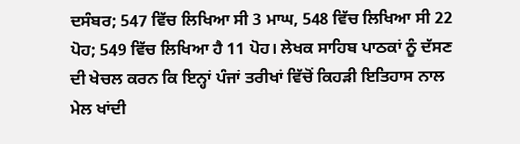ਦਸੰਬਰ; 547 ਵਿੱਚ ਲਿਖਿਆ ਸੀ 3 ਮਾਘ, 548 ਵਿੱਚ ਲਿਖਿਆ ਸੀ 22 ਪੋਹ; 549 ਵਿੱਚ ਲਿਖਿਆ ਹੈ 11 ਪੋਹ। ਲੇਖਕ ਸਾਹਿਬ ਪਾਠਕਾਂ ਨੂੰ ਦੱਸਣ ਦੀ ਖੇਚਲ ਕਰਨ ਕਿ ਇਨ੍ਹਾਂ ਪੰਜਾਂ ਤਰੀਖਾਂ ਵਿੱਚੋਂ ਕਿਹੜੀ ਇਤਿਹਾਸ ਨਾਲ ਮੇਲ ਖਾਂਦੀ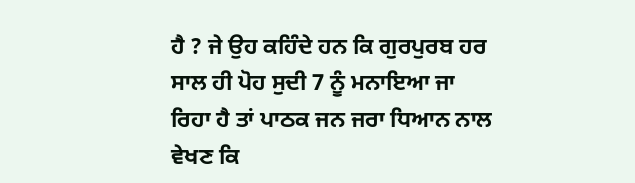ਹੈ ? ਜੇ ਉਹ ਕਹਿੰਦੇ ਹਨ ਕਿ ਗੁਰਪੁਰਬ ਹਰ ਸਾਲ ਹੀ ਪੋਹ ਸੁਦੀ 7 ਨੂੰ ਮਨਾਇਆ ਜਾ ਰਿਹਾ ਹੈ ਤਾਂ ਪਾਠਕ ਜਨ ਜਰਾ ਧਿਆਨ ਨਾਲ ਵੇਖਣ ਕਿ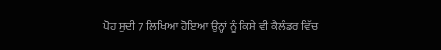ਪੋਹ ਸੁਦੀ 7 ਲਿਖਿਆ ਹੋਇਆ ਉਨ੍ਹਾਂ ਨੂੰ ਕਿਸੇ ਵੀ ਕੈਲੰਡਰ ਵਿੱਚ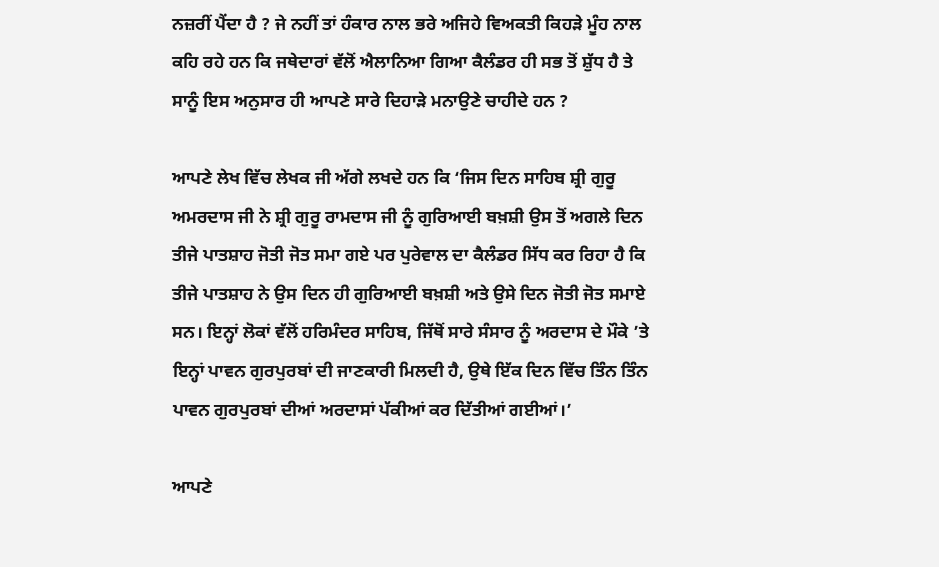ਨਜ਼ਰੀਂ ਪੈਂਦਾ ਹੈ ? ਜੇ ਨਹੀਂ ਤਾਂ ਹੰਕਾਰ ਨਾਲ ਭਰੇ ਅਜਿਹੇ ਵਿਅਕਤੀ ਕਿਹੜੇ ਮੂੰਹ ਨਾਲ ਕਹਿ ਰਹੇ ਹਨ ਕਿ ਜਥੇਦਾਰਾਂ ਵੱਲੋਂ ਐਲਾਨਿਆ ਗਿਆ ਕੈਲੰਡਰ ਹੀ ਸਭ ਤੋਂ ਸ਼ੁੱਧ ਹੈ ਤੇ ਸਾਨੂੰ ਇਸ ਅਨੁਸਾਰ ਹੀ ਆਪਣੇ ਸਾਰੇ ਦਿਹਾੜੇ ਮਨਾਉਣੇ ਚਾਹੀਦੇ ਹਨ ?

ਆਪਣੇ ਲੇਖ ਵਿੱਚ ਲੇਖਕ ਜੀ ਅੱਗੇ ਲਖਦੇ ਹਨ ਕਿ ‘ਜਿਸ ਦਿਨ ਸਾਹਿਬ ਸ਼੍ਰੀ ਗੁਰੂ ਅਮਰਦਾਸ ਜੀ ਨੇ ਸ਼੍ਰੀ ਗੁਰੂ ਰਾਮਦਾਸ ਜੀ ਨੂੰ ਗੁਰਿਆਈ ਬਖ਼ਸ਼ੀ ਉਸ ਤੋਂ ਅਗਲੇ ਦਿਨ ਤੀਜੇ ਪਾਤਸ਼ਾਹ ਜੋਤੀ ਜੋਤ ਸਮਾ ਗਏ ਪਰ ਪੁਰੇਵਾਲ ਦਾ ਕੈਲੰਡਰ ਸਿੱਧ ਕਰ ਰਿਹਾ ਹੈ ਕਿ ਤੀਜੇ ਪਾਤਸ਼ਾਹ ਨੇ ਉਸ ਦਿਨ ਹੀ ਗੁਰਿਆਈ ਬਖ਼ਸ਼ੀ ਅਤੇ ਉਸੇ ਦਿਨ ਜੋਤੀ ਜੋਤ ਸਮਾਏ ਸਨ। ਇਨ੍ਹਾਂ ਲੋਕਾਂ ਵੱਲੋਂ ਹਰਿਮੰਦਰ ਸਾਹਿਬ, ਜਿੱਥੋਂ ਸਾਰੇ ਸੰਸਾਰ ਨੂੰ ਅਰਦਾਸ ਦੇ ਮੌਕੇ ’ਤੇ ਇਨ੍ਹਾਂ ਪਾਵਨ ਗੁਰਪੁਰਬਾਂ ਦੀ ਜਾਣਕਾਰੀ ਮਿਲਦੀ ਹੈ, ਉਥੇ ਇੱਕ ਦਿਨ ਵਿੱਚ ਤਿੰਨ ਤਿੰਨ ਪਾਵਨ ਗੁਰਪੁਰਬਾਂ ਦੀਆਂ ਅਰਦਾਸਾਂ ਪੱਕੀਆਂ ਕਰ ਦਿੱਤੀਆਂ ਗਈਆਂ।’

ਆਪਣੇ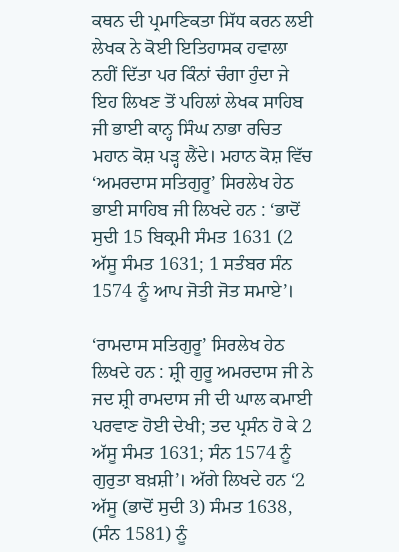ਕਥਨ ਦੀ ਪ੍ਰਮਾਣਿਕਤਾ ਸਿੱਧ ਕਰਨ ਲਈ ਲੇਖਕ ਨੇ ਕੋਈ ਇਤਿਹਾਸਕ ਹਵਾਲਾ ਨਹੀਂ ਦਿੱਤਾ ਪਰ ਕਿੰਨਾਂ ਚੰਗਾ ਹੁੰਦਾ ਜੇ ਇਹ ਲਿਖਣ ਤੋਂ ਪਹਿਲਾਂ ਲੇਖਕ ਸਾਹਿਬ ਜੀ ਭਾਈ ਕਾਨ੍ਹ ਸਿੰਘ ਨਾਭਾ ਰਚਿਤ ਮਹਾਨ ਕੋਸ਼ ਪੜ੍ਹ ਲੈਂਦੇ। ਮਹਾਨ ਕੋਸ਼ ਵਿੱਚ ‘ਅਮਰਦਾਸ ਸਤਿਗੁਰੂ’ ਸਿਰਲੇਖ ਹੇਠ ਭਾਈ ਸਾਹਿਬ ਜੀ ਲਿਖਦੇ ਹਨ : ‘ਭਾਦੋਂ ਸੁਦੀ 15 ਬਿਕ੍ਰਮੀ ਸੰਮਤ 1631 (2 ਅੱਸੂ ਸੰਮਤ 1631; 1 ਸਤੰਬਰ ਸੰਨ 1574 ਨੂੰ ਆਪ ਜੋਤੀ ਜੋਤ ਸਮਾਏ’।

‘ਰਾਮਦਾਸ ਸਤਿਗੁਰੂ’ ਸਿਰਲੇਖ ਹੇਠ ਲਿਖਦੇ ਹਨ : ਸ਼੍ਰੀ ਗੁਰੂ ਅਮਰਦਾਸ ਜੀ ਨੇ ਜਦ ਸ਼੍ਰੀ ਰਾਮਦਾਸ ਜੀ ਦੀ ਘਾਲ ਕਮਾਈ ਪਰਵਾਣ ਹੋਈ ਦੇਖੀ; ਤਦ ਪ੍ਰਸੰਨ ਹੋ ਕੇ 2 ਅੱਸੂ ਸੰਮਤ 1631; ਸੰਨ 1574 ਨੂੰ ਗੁਰੁਤਾ ਬਖ਼ਸ਼ੀ’। ਅੱਗੇ ਲਿਖਦੇ ਹਨ ‘2 ਅੱਸੂ (ਭਾਦੋਂ ਸੁਦੀ 3) ਸੰਮਤ 1638, (ਸੰਨ 1581) ਨੂੰ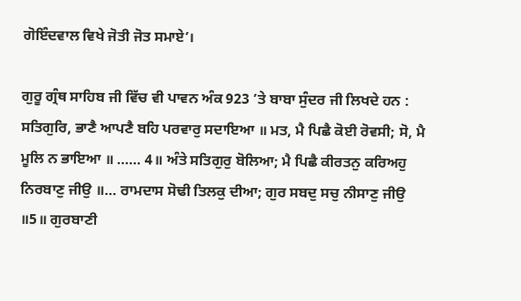ਗੋਇੰਦਵਾਲ ਵਿਖੇ ਜੋਤੀ ਜੋਤ ਸਮਾਏ’।

ਗੁਰੂ ਗ੍ਰੰਥ ਸਾਹਿਬ ਜੀ ਵਿੱਚ ਵੀ ਪਾਵਨ ਅੰਕ 923 ’ਤੇ ਬਾਬਾ ਸੁੰਦਰ ਜੀ ਲਿਖਦੇ ਹਨ : ਸਤਿਗੁਰਿ, ਭਾਣੈ ਆਪਣੈ ਬਹਿ ਪਰਵਾਰੁ ਸਦਾਇਆ ॥ ਮਤ, ਮੈ ਪਿਛੈ ਕੋਈ ਰੋਵਸੀ; ਸੋ, ਮੈ ਮੂਲਿ ਨ ਭਾਇਆ ॥ …… 4॥ ਅੰਤੇ ਸਤਿਗੁਰੁ ਬੋਲਿਆ; ਮੈ ਪਿਛੈ ਕੀਰਤਨੁ ਕਰਿਅਹੁ ਨਿਰਬਾਣੁ ਜੀਉ ॥… ਰਾਮਦਾਸ ਸੋਢੀ ਤਿਲਕੁ ਦੀਆ; ਗੁਰ ਸਬਦੁ ਸਚੁ ਨੀਸਾਣੁ ਜੀਉ ॥5॥ ਗੁਰਬਾਣੀ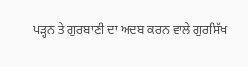ਪੜ੍ਹਨ ਤੇ ਗੁਰਬਾਣੀ ਦਾ ਅਦਬ ਕਰਨ ਵਾਲੇ ਗੁਰਸਿੱਖ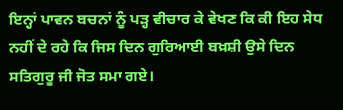ਇਨ੍ਹਾਂ ਪਾਵਨ ਬਚਨਾਂ ਨੂੰ ਪੜ੍ਹ ਵੀਚਾਰ ਕੇ ਵੇਖਣ ਕਿ ਕੀ ਇਹ ਸੇਧ ਨਹੀਂ ਦੇ ਰਹੇ ਕਿ ਜਿਸ ਦਿਨ ਗੁਰਿਆਈ ਬਖ਼ਸ਼ੀ ਉਸੇ ਦਿਨ ਸਤਿਗੁਰੂ ਜੀ ਜੋਤ ਸਮਾ ਗਏ।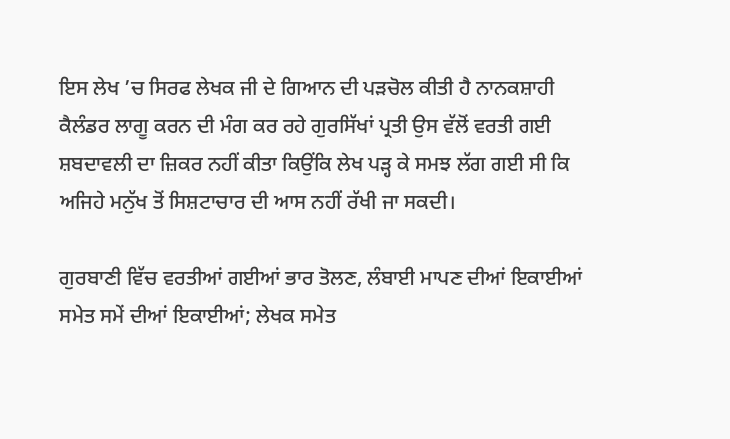ਇਸ ਲੇਖ ’ਚ ਸਿਰਫ ਲੇਖਕ ਜੀ ਦੇ ਗਿਆਨ ਦੀ ਪੜਚੋਲ ਕੀਤੀ ਹੈ ਨਾਨਕਸ਼ਾਹੀ ਕੈਲੰਡਰ ਲਾਗੂ ਕਰਨ ਦੀ ਮੰਗ ਕਰ ਰਹੇ ਗੁਰਸਿੱਖਾਂ ਪ੍ਰਤੀ ਉਸ ਵੱਲੋਂ ਵਰਤੀ ਗਈ ਸ਼ਬਦਾਵਲੀ ਦਾ ਜ਼ਿਕਰ ਨਹੀਂ ਕੀਤਾ ਕਿਉਂਕਿ ਲੇਖ ਪੜ੍ਹ ਕੇ ਸਮਝ ਲੱਗ ਗਈ ਸੀ ਕਿ ਅਜਿਹੇ ਮਨੁੱਖ ਤੋਂ ਸਿਸ਼ਟਾਚਾਰ ਦੀ ਆਸ ਨਹੀਂ ਰੱਖੀ ਜਾ ਸਕਦੀ।

ਗੁਰਬਾਣੀ ਵਿੱਚ ਵਰਤੀਆਂ ਗਈਆਂ ਭਾਰ ਤੋਲਣ, ਲੰਬਾਈ ਮਾਪਣ ਦੀਆਂ ਇਕਾਈਆਂ ਸਮੇਤ ਸਮੇਂ ਦੀਆਂ ਇਕਾਈਆਂ; ਲੇਖਕ ਸਮੇਤ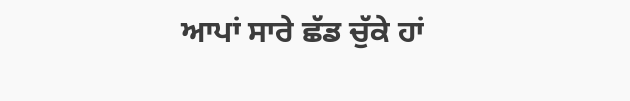ਆਪਾਂ ਸਾਰੇ ਛੱਡ ਚੁੱਕੇ ਹਾਂ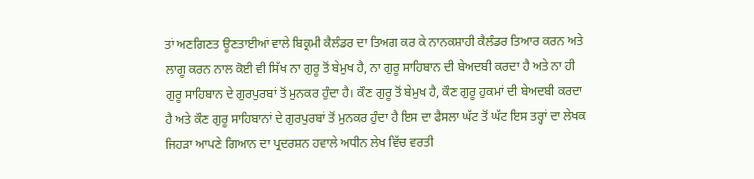ਤਾਂ ਅਣਗਿਣਤ ਊਣਤਾਈਆਂ ਵਾਲੇ ਬਿਕ੍ਰਮੀ ਕੈਲੰਡਰ ਦਾ ਤਿਅਗ ਕਰ ਕੇ ਨਾਨਕਸ਼ਾਹੀ ਕੈਲੰਡਰ ਤਿਆਰ ਕਰਨ ਅਤੇ ਲਾਗੂ ਕਰਨ ਨਾਲ ਕੋਈ ਵੀ ਸਿੱਖ ਨਾ ਗੁਰੂ ਤੋਂ ਬੇਮੁਖ ਹੈ, ਨਾ ਗੁਰੂ ਸਾਹਿਬਾਨ ਦੀ ਬੇਅਦਬੀ ਕਰਦਾ ਹੈ ਅਤੇ ਨਾ ਹੀ ਗੁਰੂ ਸਾਹਿਬਾਨ ਦੇ ਗੁਰਪੁਰਬਾਂ ਤੋਂ ਮੁਨਕਰ ਹੁੰਦਾ ਹੈ। ਕੌਣ ਗੁਰੂ ਤੋਂ ਬੇਮੁਖ ਹੈ, ਕੌਣ ਗੁਰੂ ਹੁਕਮਾਂ ਦੀ ਬੇਅਦਬੀ ਕਰਦਾ ਹੈ ਅਤੇ ਕੌਣ ਗੁਰੂ ਸਾਹਿਬਾਨਾਂ ਦੇ ਗੁਰਪੁਰਬਾਂ ਤੋਂ ਮੁਨਕਰ ਹੁੰਦਾ ਹੈ ਇਸ ਦਾ ਫੈਸਲਾ ਘੱਟ ਤੋਂ ਘੱਟ ਇਸ ਤਰ੍ਹਾਂ ਦਾ ਲੇਖਕ ਜਿਹੜਾ ਆਪਣੇ ਗਿਆਨ ਦਾ ਪ੍ਰਦਰਸ਼ਨ ਹਵਾਲੇ ਅਧੀਨ ਲੇਖ ਵਿੱਚ ਵਰਤੀ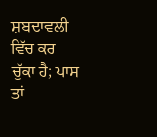ਸ਼ਬਦਾਵਲੀ ਵਿੱਚ ਕਰ ਚੁੱਕਾ ਹੈ; ਪਾਸ ਤਾਂ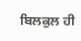ਬਿਲਕੁਲ ਹੀ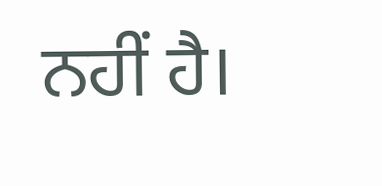ਨਹੀਂ ਹੈ।